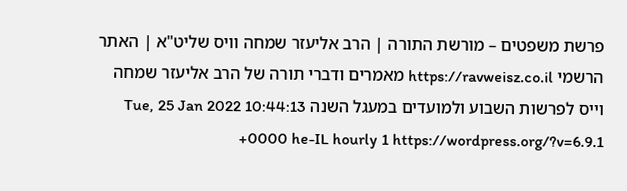פרשת משפטים – מורשת התורה | הרב אליעזר שמחה וויס שליט"א | האתר הרשמי https://ravweisz.co.il מאמרים ודברי תורה של הרב אליעזר שמחה וייס לפרשות השבוע ולמועדים במעגל השנה Tue, 25 Jan 2022 10:44:13 +0000 he-IL hourly 1 https://wordpress.org/?v=6.9.1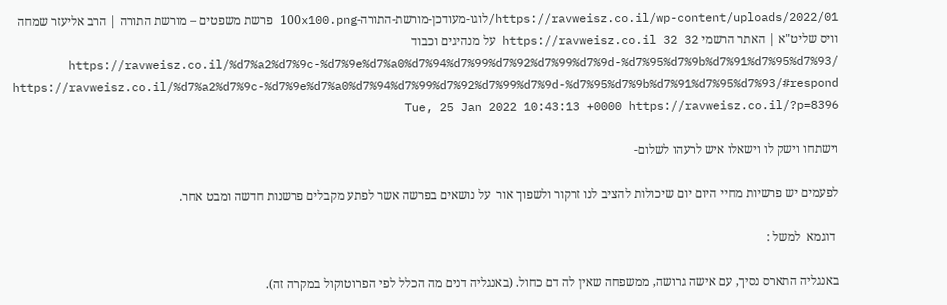https://ravweisz.co.il/wp-content/uploads/2022/01/לוגו-מעודכן-מורשת-התורה-100x100.png פרשת משפטים – מורשת התורה | הרב אליעזר שמחה וויס שליט"א | האתר הרשמי https://ravweisz.co.il 32 32 על מנהיגים וכבוד https://ravweisz.co.il/%d7%a2%d7%9c-%d7%9e%d7%a0%d7%94%d7%99%d7%92%d7%99%d7%9d-%d7%95%d7%9b%d7%91%d7%95%d7%93/ https://ravweisz.co.il/%d7%a2%d7%9c-%d7%9e%d7%a0%d7%94%d7%99%d7%92%d7%99%d7%9d-%d7%95%d7%9b%d7%91%d7%95%d7%93/#respond Tue, 25 Jan 2022 10:43:13 +0000 https://ravweisz.co.il/?p=8396

וישתחו וישק לו וישאלו איש לרעהו לשלום-

לפעמים יש פרשיות מחיי היום יום שיכולות להציב לנו זרקור ולשפוך אור  על נושאים בפרשה אשר לפתע מקבלים פרשנות חדשה ומבט אחר.

 דוגמא  למשל :

באנגליה התארס נסיך, עם אישה גרושה, ממשפחה שאין לה דם כחול. (באנגליה דנים מה הכלל לפי הפרוטוקול במקרה זה).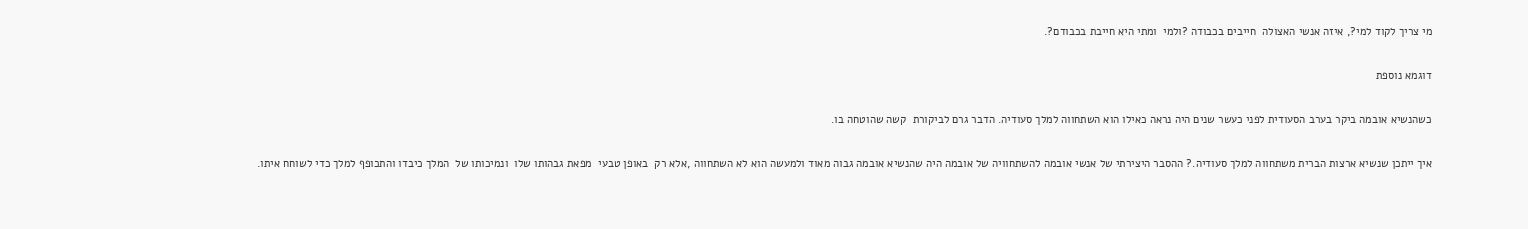מי צריך לקוד למי?, איזה אנשי האצולה  חייבים בכבודה ?ולמי  ומתי היא חייבת בכבודם?.

דוגמא נוספת

כשהנשיא אובמה ביקר בערב הסעודית לפני כעשר שנים היה נראה כאילו הוא השתחווה למלך סעודיה. הדבר גרם לביקורת  קשה שהוטחה בו.

איך ייתכן שנשיא ארצות הברית משתחווה למלך סעודיה.? ההסבר היצירתי של אנשי אובמה להשתחוויה של אובמה היה שהנשיא אובמה גבוה מאוד ולמעשה הוא לא השתחווה ,אלא רק  באופן טבעי  מפאת גבהותו שלו  ונמיכותו של  המלך כיבדו והתכופף למלך כדי לשוחח איתו.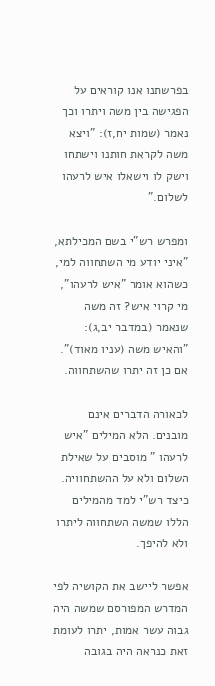בפרשתנו אנו קוראים על הפגישה בין משה ויתרו וכך נאמר (שמות יח,ז): "ויצא משה לקראת חותנו וישתחו וישק לו וישאלו איש לרעהו לשלום."

ומפרש רש"י בשם המכילתא, "איני יודע מי השתחווה למי, כשהוא אומר "איש לרעהו", מי קרוי איש? זה משה שנאמר (במדבר יב,ג): "והאיש משה (עניו מאוד)".  אם כן זה יתרו שהשתחווה.

לכאורה הדברים אינם מובנים. הלא המילים "איש לרעהו " מוסבים על שאילת השלום ולא על ההשתחוויה. כיצד רש"י למד מהמילים הללו שמשה השתחווה ליתרו ולא להיפך.

אפשר ליישב את הקושיה לפי המדרש המפורסם שמשה היה גבוה עשר אמות, יתרו לעומת זאת כנראה היה בגובה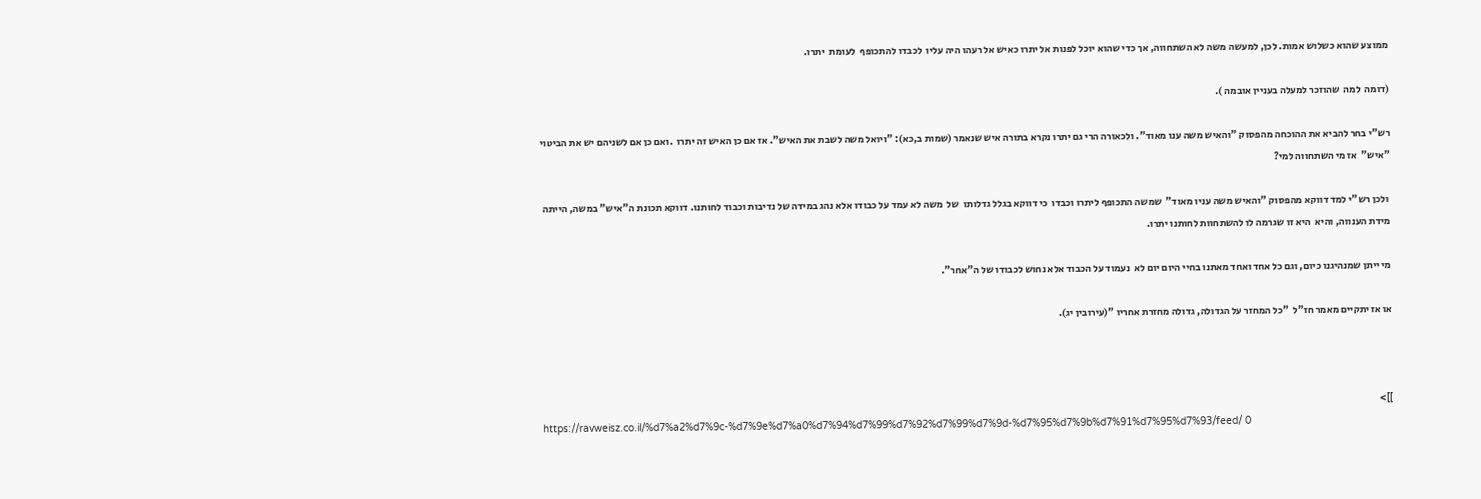ממוצע שהוא כשלוש אמות. לכן, למעשה משה לא השתחווה, אך כדי שהוא יוכל לפנות אל יתרו כאיש אל רעהו היה עליו  לכבדו להתכופף  לעומת  יתרו.

(דומה  למה  שהוזכר למעלה בעניין אובמה ).

רש"י בחר להביא את ההוכחה מהפסוק "והאיש משה ענו מאוד". ולכאורה הרי גם יתרו נקרא בתורה איש שנאמר (שמות ב,כא): "ויואל משה לשבת את האיש". אז אם כן האיש זה יתרו  .ואם כן אם לשניהם יש את הביטוי  "איש"  אז מי השתחווה למי?

 ולכן רש"י למד דווקא מהפסוק "והאיש משה עניו מאוד"  שמשה התכופף ליתרו וכבדו  כי דווקא בגלל גדלותו  של  משה לא עמד על כבודו אלא נהג במידה של נדיבות וכבוד לחותנו. דווקא תכונת ה"איש" במשה, הייתה  מידת הענווה, והיא  היא זו שגרמה לו להשתחוות לחותנו יתרו.

מי ייתן שמנהיגנו כיום, וגם כל אחד ואחד מאתנו בחיי היום יום לא  נעמוד על הכבוד אלא נחוש לכבודו של ה"אחר".

או אז יתקיים מאמר חז"ל  "כל המחזר על הגדולה, גדולה מחזרת אחריו "(עירובין יג).



]]>
https://ravweisz.co.il/%d7%a2%d7%9c-%d7%9e%d7%a0%d7%94%d7%99%d7%92%d7%99%d7%9d-%d7%95%d7%9b%d7%91%d7%95%d7%93/feed/ 0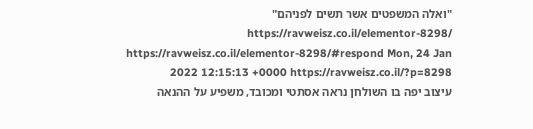"ואלה המשפטים אשר תשים לפניהם" https://ravweisz.co.il/elementor-8298/ https://ravweisz.co.il/elementor-8298/#respond Mon, 24 Jan 2022 12:15:13 +0000 https://ravweisz.co.il/?p=8298
עיצוב יפה בו השולחן נראה אסתטי ומכובד, משפיע על ההנאה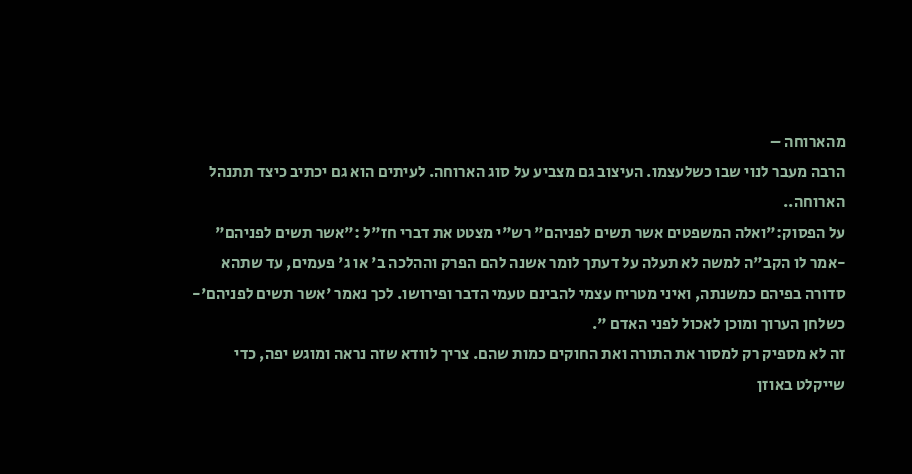מהארוחה –
הרבה מעבר לנוי שבו כשלעצמו. העיצוב גם מצביע על סוג הארוחה. לעיתים הוא גם יכתיב כיצד תתנהל הארוחה..
על הפסוק:"ואלה המשפטים אשר תשים לפניהם" רש"י מצטט את דברי חז"ל :"אשר תשים לפניהם" -אמר לו הקב"ה למשה לא תעלה על דעתך לומר אשנה להם הפרק וההלכה ב' או ג' פעמים, עד שתהא סדורה בפיהם כמשנתה, ואיני מטריח עצמי להבינם טעמי הדבר ופירושו. לכך נאמר 'אשר תשים לפניהם'- כשלחן הערוך ומוכן לאכול לפני האדם ".
זה לא מספיק רק למסור את התורה ואת החוקים כמות שהם. צריך לוודא שזה נראה ומוגש יפה, כדי שייקלט באוזן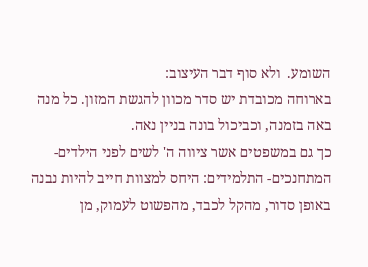השומע.  ולא סוף דבר העיצוב:
בארוחה מכובדת יש סדר מכוון להגשת המזון. כל מנה באה בזמנה, וכביכול בונה בניין נאה.
כך גם במשפטים אשר ציווה ה' לשים לפני הילדים- המתחנכים- התלמידים: היחס למצוות חייב להיות נבנה באופן סדור, מהקל לכבד, מהפשוט לעמוק, מן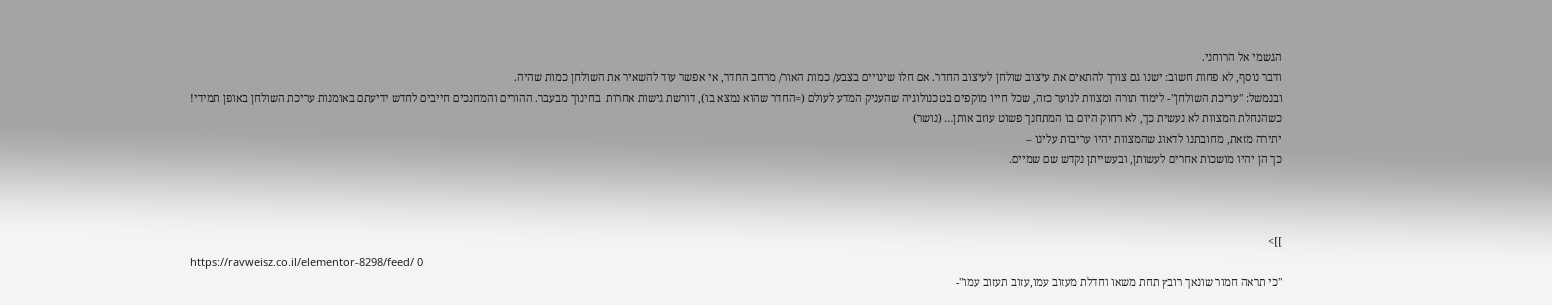הגשמי אל הרוחני.
ודבר נוסף, לא פחות חשוב: ישנו גם צורך להתאים את עיצוב שולחן לעיצוב החדר. אם חלו שינויים בצבע/ כמות האור/ מרחב החדר, אי אפשר עוד להשאיר את השולחן כמות שהיה.
ובנמשל: "עריכת השולחן"- לימוד תורה ומצוות לנוער כזה, שכל חייו מוקפים בטכנולוגיה שהעניק המדע לעולם (=החדר שהוא נמצא בו), דורשת גישות אחרות  בחינוך מבעבר. ההורים והמחנכים חייבים לחדש ידיעתם באומנות עריכת השולחן באופן תמידי!
כשהנחלת המצוות לא נעשית כך, לא רחוק היום בו המתחנך פשוט עוזב אותן… (נושר)
יתירה מזאת, מחובתנו לדאוג שהמצוות יהיו עריבות עלינו –
כך הן יהיו מושכות אחרים לעשותן, ובעשייתן נקדש שם שמיים.



]]>
https://ravweisz.co.il/elementor-8298/feed/ 0
"כי תראה חמור שונאך רובץ תחת משאו וחדלת מעזוב עמו,עזוב תעזוב עמו"-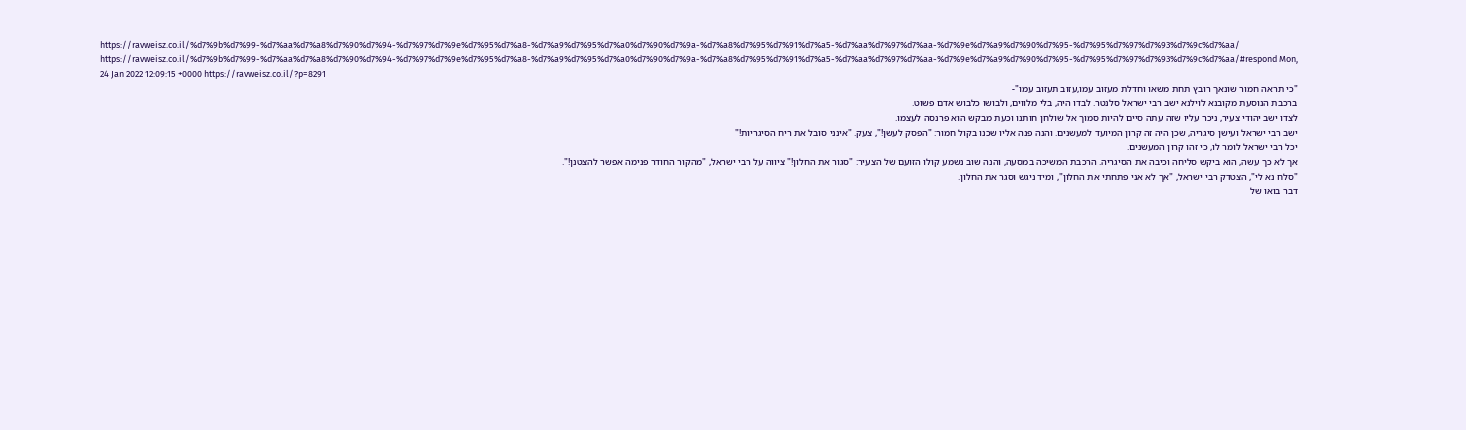https://ravweisz.co.il/%d7%9b%d7%99-%d7%aa%d7%a8%d7%90%d7%94-%d7%97%d7%9e%d7%95%d7%a8-%d7%a9%d7%95%d7%a0%d7%90%d7%9a-%d7%a8%d7%95%d7%91%d7%a5-%d7%aa%d7%97%d7%aa-%d7%9e%d7%a9%d7%90%d7%95-%d7%95%d7%97%d7%93%d7%9c%d7%aa/ https://ravweisz.co.il/%d7%9b%d7%99-%d7%aa%d7%a8%d7%90%d7%94-%d7%97%d7%9e%d7%95%d7%a8-%d7%a9%d7%95%d7%a0%d7%90%d7%9a-%d7%a8%d7%95%d7%91%d7%a5-%d7%aa%d7%97%d7%aa-%d7%9e%d7%a9%d7%90%d7%95-%d7%95%d7%97%d7%93%d7%9c%d7%aa/#respond Mon, 24 Jan 2022 12:09:15 +0000 https://ravweisz.co.il/?p=8291
"כי תראה חמור שונאך רובץ תחת משאו וחדלת מעזוב עמו,עזוב תעזוב עמו"-
ברכבת הנוסעת מקובנא לוילנא ישב רבי ישראל סלנטר. לבדו היה, בלי מלווים, ולבושו כלבוש אדם פשוט.
לצדו ישב יהודי צעיר, ניכר עליו שזה עתה סיים להיות סמוך אל שולחן חותנו וכעת מבקש הוא פרנסה לעצמו.
ישב רבי ישראל ועישן סיגריה, שכן היה זה קרון המיועד למעשנים. והנה פנה אליו שכנו בקול חמור: "הפסק לעשן!", צעק. "אינני סובל את ריח הסיגריות!"
יכל רבי ישראל לומר לו, כי זהו קרון המעשנים.
אך לא כך עשה, הוא ביקש סליחה וכיבה את הסיגריה. הרכבת המשיכה במסעה, והנה שוב נשמע קולו הזועם של הצעיר: "סגור את החלון!" ציווה על רבי ישראל, "מהקור החודר פנימה אפשר להצטנן!".
"סלח נא לי", הצטדק רבי ישראל, "אך לא אני פתחתי את החלון", ומיד ניגש וסגר את החלון.
דבר בואו של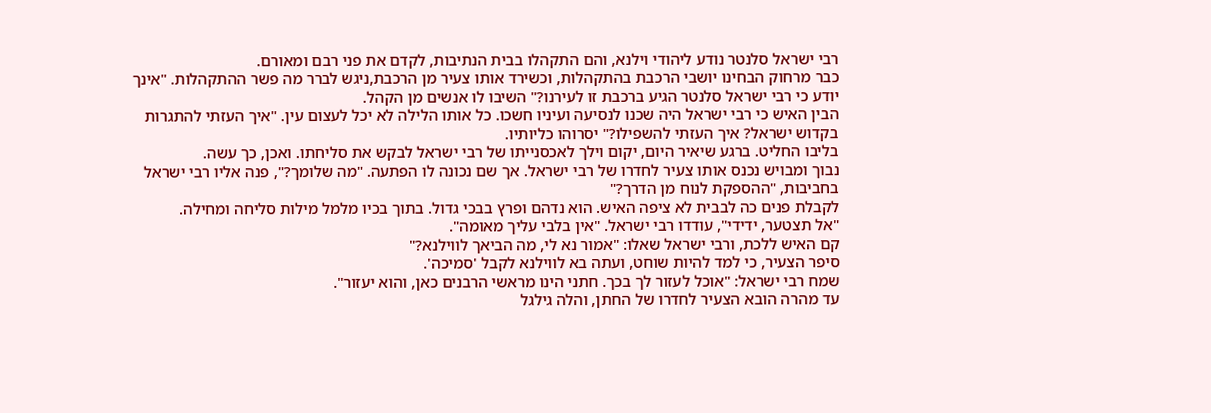רבי ישראל סלנטר נודע ליהודי וילנא, והם התקהלו בבית הנתיבות, לקדם את פני רבם ומאורם.
כבר מרחוק הבחינו יושבי הרכבת בהתקהלות, וכשירד אותו צעיר מן הרכבת,ניגש לברר מה פשר ההתקהלות. "אינך יודע כי רבי ישראל סלנטר הגיע ברכבת זו לעירנו?" השיבו לו אנשים מן הקהל.
הבין האיש כי רבי ישראל היה שכנו לנסיעה ועיניו חשכו. כל אותו הלילה לא יכל לעצום עין. "איך העזתי להתגרות בקדוש ישראל? איך העזתי להשפילו?" יסרוהו כליותיו.
בליבו החליט. ברגע שיאיר היום, יקום וילך לאכסנייתו של רבי ישראל לבקש את סליחתו. ואכן, כך עשה.
נבוך ומבויש נכנס אותו צעיר לחדרו של רבי ישראל. אך שם נכונה לו הפתעה. "מה שלומך?", פנה אליו רבי ישראל בחביבות, "ההספקת לנוח מן הדרך?"
לקבלת פנים כה לבבית לא ציפה האיש. הוא נדהם ופרץ בבכי גדול. בתוך בכיו מלמל מילות סליחה ומחילה.
"אל תצטער, ידידי", עודדו רבי ישראל. "אין בלבי עליך מאומה".
קם האיש ללכת, ורבי ישראל שאלו: "אמור נא לי, מה הביאך לווילנא?"
סיפר הצעיר, כי למד להיות שוחט, ועתה בא לווילנא לקבל 'סמיכה'.
שמח רבי ישראל: "אוכל לעזור לך בכך. חתני הינו מראשי הרבנים כאן, והוא יעזור".
עד מהרה הובא הצעיר לחדרו של החתן, והלה גילגל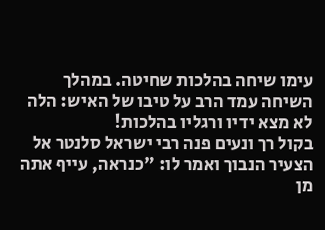עימו שיחה בהלכות שחיטה. במהלך השיחה עמד הרב על טיבו של האיש: הלה לא מצא ידיו ורגליו בהלכות!
בקול רך ונעים פנה רבי ישראל סלנטר אל הצעיר הנבוך ואמר לו: "כנראה, עייף אתה מן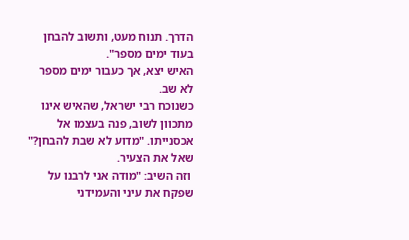הדרך. תנוח מעט, ותשוב להבחן בעוד ימים מספר".
האיש יצא, אך כעבור ימים מספר לא שב.
כשנוכח רבי ישראל, שהאיש אינו מתכוון לשוב, פנה בעצמו אל אכסנייתו. "מדוע לא שבת להבחן?" שאל את הצעיר.
 וזה השיב: "מודה אני לרבנו על שפקח את עיני והעמידני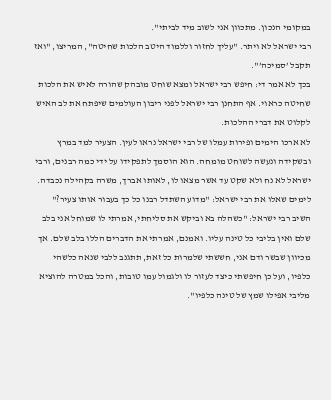במקומי הנכון. מתכוון אני לשוב מיד לביתי".
רבי ישראל לא ויתר. "עליך לחזור וללמוד היטב הלכות שחיטה", המריצו, "ואז תקבל ’סמיכה’".
בכך לא אמר די: חיפש רבי ישראל ומצא שוחט מובהק שהורה לאיש את הלכות שחיטה כראוי. אף התחנן רבי ישראל לפני ריבון העולמים שיפתח את לב האיש לקלוט את דברי ההלכות.
לא ארכו הימים ופירות עמלו של רבי ישראל נראו לעין. הצעיר למד במרץ ובשקידה ונעשה לשוחט מומחה. הוא הוסמך לתפקידו על ידי כמה רבנים, ורבי ישראל לא נח ולא שקט עד אשר מצאו לו, לאותו אברך, משרה בקהילה נכבדה.
לימים שאלו את רבי ישראל: "מדוע השתדל רבנו כל כך בעבור אותו צעיר?"
השיב רבי ישראל: "כשהלה בא וביקש את סליחתי, אמרתי לו שמוחל אני בלב שלם ואין בליבי כל טינה עליו. ואמנם, אמרתי את הדברים הללו בלב שלם. אך מכיוון שבשר ודם אני, חששתי שלמרות כל זאת, תתגנב ללבי שנאה כלשהי כלפיו, ועל כן חיפשתי כיצד לעזור לו ולגמול עמו טובות, והכל במטרה להוציא מליבי אפילו שמץ של טינה כלפיו".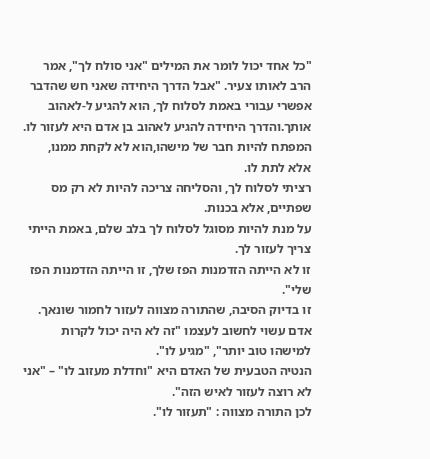"כל אחד יכול לומר את המילים "אני סולח לך", אמר הרב לאותו צעיר. "אבל הדרך היחידה שאני חש שהדבר אפשרי עבורי באמת לסלוח לך, הוא להגיע ל-לאהוב אותך.והדרך היחידה להגיע לאהוב בן אדם היא לעזור לו.
המפתח להיות חבר של מישהו,הוא לא לקחת ממנו, אלא לתת לו.
רציתי לסלוח לך, והסליחה צריכה להיות לא רק מס שפתיים, אלא בכנות.
על מנת להיות מסוגל לסלוח לך בלב שלם, באמת הייתי צריך לעזור לך.
זו לא הייתה הזדמנות הפז שלך, זו הייתה הזדמנות הפז שלי".
זו בדיוק הסיבה, שהתורה מצווה לעזור לחמור שונאך. אדם עשוי לחשוב לעצמו "זה לא היה יכול לקרות למישהו טוב יותר", "מגיע לו".
הנטיה הטבעית של האדם היא "וחדלת מעזוב לו" – "אני לא רוצה לעזור לאיש הזה".
לכן התורה מצווה : "תעזור לו".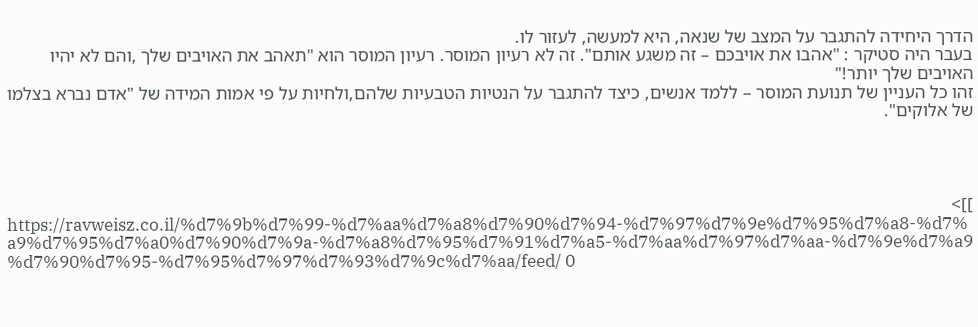הדרך היחידה להתגבר על המצב של שנאה, היא למעשה, לעזור לו.
בעבר היה סטיקר : "אהבו את אויבכם – זה משגע אותם". זה לא רעיון המוסר. רעיון המוסר הוא "תאהב את האויבים שלך ,והם לא יהיו האויבים שלך יותר!"
זהו כל העניין של תנועת המוסר – ללמד אנשים, כיצד להתגבר על הנטיות הטבעיות שלהם,ולחיות על פי אמות המידה של "אדם נברא בצלמו של אלוקים".




]]>
https://ravweisz.co.il/%d7%9b%d7%99-%d7%aa%d7%a8%d7%90%d7%94-%d7%97%d7%9e%d7%95%d7%a8-%d7%a9%d7%95%d7%a0%d7%90%d7%9a-%d7%a8%d7%95%d7%91%d7%a5-%d7%aa%d7%97%d7%aa-%d7%9e%d7%a9%d7%90%d7%95-%d7%95%d7%97%d7%93%d7%9c%d7%aa/feed/ 0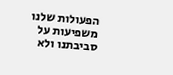הפעולות שלנו משפיעות על סביבתנו ולא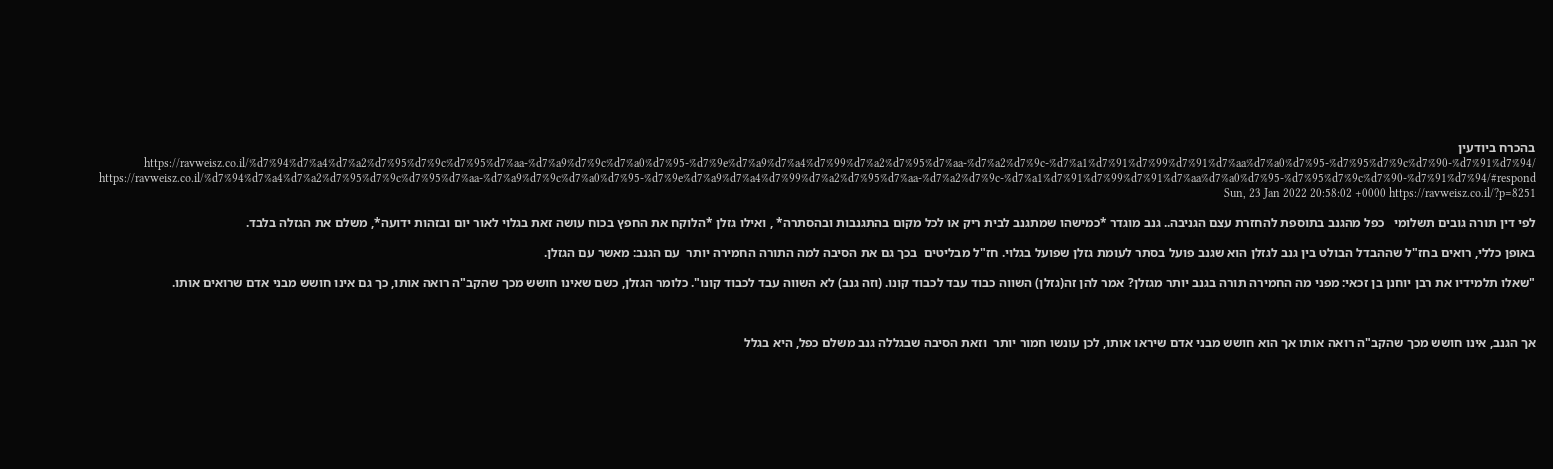בהכרח ביודעין https://ravweisz.co.il/%d7%94%d7%a4%d7%a2%d7%95%d7%9c%d7%95%d7%aa-%d7%a9%d7%9c%d7%a0%d7%95-%d7%9e%d7%a9%d7%a4%d7%99%d7%a2%d7%95%d7%aa-%d7%a2%d7%9c-%d7%a1%d7%91%d7%99%d7%91%d7%aa%d7%a0%d7%95-%d7%95%d7%9c%d7%90-%d7%91%d7%94/ https://ravweisz.co.il/%d7%94%d7%a4%d7%a2%d7%95%d7%9c%d7%95%d7%aa-%d7%a9%d7%9c%d7%a0%d7%95-%d7%9e%d7%a9%d7%a4%d7%99%d7%a2%d7%95%d7%aa-%d7%a2%d7%9c-%d7%a1%d7%91%d7%99%d7%91%d7%aa%d7%a0%d7%95-%d7%95%d7%9c%d7%90-%d7%91%d7%94/#respond Sun, 23 Jan 2022 20:58:02 +0000 https://ravweisz.co.il/?p=8251

לפי דין תורה גובים תשלומי   כפל מהגנב בתוספת להחזרת עצם הגניבה.. גנב מוגדר *כמישהו שמתגנב לבית ריק או לכל מקום בהתגנבות ובהסתרה* , ואילו גזלן *הלוקח את החפץ בכוח עושה זאת בגלוי לאור יום ובזהות ידועה*, משלם את הגזלה בלבד.

באופן כללי, רואים בחז"ל שההבדל הבולט בין גנב לגזלן הוא שגנב פועל בסתר לעומת גזלן שפועל בגלוי. חז"ל מבליטים  בכך גם את הסיבה למה התורה החמירה יותר  עם הגנב: מאשר עם הגזלן.

"שאלו תלמידיו את רבן יוחנן בן זכאי: מפני מה החמירה תורה בגנב יותר מגזלן? אמר להן זה(גזלן) השווה כבוד עבד לכבוד קונו. (וזה גנב) לא השווה עבד לכבוד קונו". כלומר הגזלן, כשם שאינו חושש מכך שהקב"ה רואה אותו, כך גם אינו חושש מבני אדם שרואים אותו.



אך הגנב, אינו חושש מכך שהקב"ה רואה אותו אך הוא חושש מבני אדם שיראו אותו, לכן עונשו חמור יותר  וזאת הסיבה שבגללה גנב משלם כפל, היא בגלל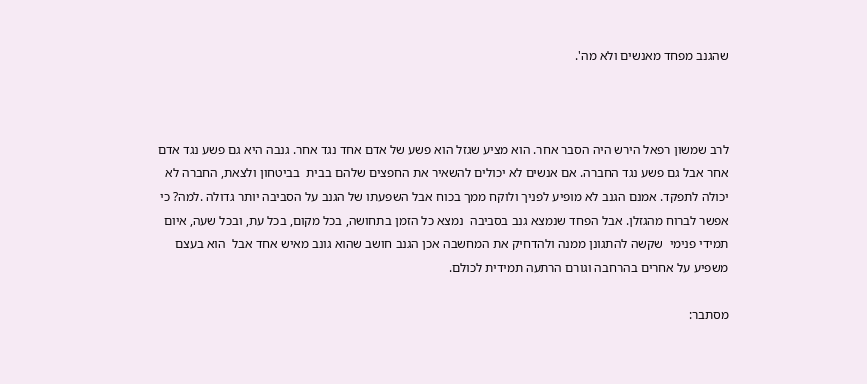שהגנב מפחד מאנשים ולא מה'.



לרב שמשון רפאל הירש היה הסבר אחר. הוא מציע שגזל הוא פשע של אדם אחד נגד אחר. גנבה היא גם פשע נגד אדם אחר אבל גם פשע נגד החברה. אם אנשים לא יכולים להשאיר את החפצים שלהם בבית  בביטחון ולצאת, החברה לא יכולה לתפקד. אמנם הגנב לא מופיע לפניך ולוקח ממך בכוח אבל השפעתו של הגנב על הסביבה יותר גדולה .למה? כי אפשר לברוח מהגזלן. אבל הפחד שנמצא גנב בסביבה  נמצא כל הזמן בתחושה, בכל מקום, בכל עת, ובכל שעה, איום תמידי פנימי  שקשה להתגונן ממנה ולהדחיק את המחשבה אכן הגנב חושב שהוא גונב מאיש אחד אבל  הוא בעצם  משפיע על אחרים בהרחבה וגורם הרתעה תמידית לכולם.

מסתבר: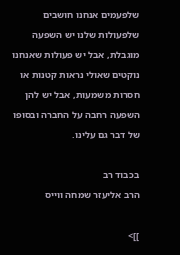שלפעמים אנחנו חושבים שלפעולות שלנו יש השפעה מוגבלת, אבל יש פעולות שאנחנו נוקטים שאולי נראות קטנות או חסרות משמעות, אבל יש להן השפעה רחבה על החברה ובסופו של דבר גם עלינו.

בכבוד רב
הרב אליעזר שמחה ווייס

]]>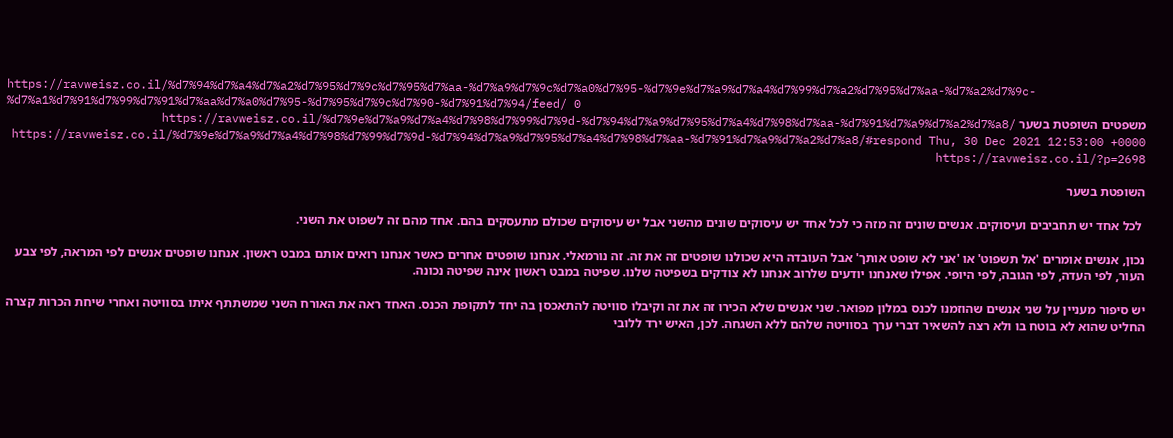https://ravweisz.co.il/%d7%94%d7%a4%d7%a2%d7%95%d7%9c%d7%95%d7%aa-%d7%a9%d7%9c%d7%a0%d7%95-%d7%9e%d7%a9%d7%a4%d7%99%d7%a2%d7%95%d7%aa-%d7%a2%d7%9c-%d7%a1%d7%91%d7%99%d7%91%d7%aa%d7%a0%d7%95-%d7%95%d7%9c%d7%90-%d7%91%d7%94/feed/ 0
משפטים השופטת בשער https://ravweisz.co.il/%d7%9e%d7%a9%d7%a4%d7%98%d7%99%d7%9d-%d7%94%d7%a9%d7%95%d7%a4%d7%98%d7%aa-%d7%91%d7%a9%d7%a2%d7%a8/ https://ravweisz.co.il/%d7%9e%d7%a9%d7%a4%d7%98%d7%99%d7%9d-%d7%94%d7%a9%d7%95%d7%a4%d7%98%d7%aa-%d7%91%d7%a9%d7%a2%d7%a8/#respond Thu, 30 Dec 2021 12:53:00 +0000 https://ravweisz.co.il/?p=2698

השופטת בשער

 לכל אחד יש תחביבים ועיסוקים. אנשים שונים זה מזה כי לכל אחד יש עיסוקים שונים מהשני אבל יש עיסוקים שכולם מתעסקים בהם. אחד מהם זה לשפוט את השני.

נכון, אנשים אומרים 'אל תשפוט' או 'אני לא שופט אותך' אבל העובדה היא שכולנו שופטים זה את זה. זה נורמאלי. אנחנו שופטים אחרים כאשר אנחנו רואים אותם במבט ראשון. אנחנו שופטים אנשים לפי המראה, לפי צבע העור, לפי העדה, לפי הגובה, לפי היופי. אפילו שאנחנו יודעים שלרוב אנחנו לא צודקים בשפיטה שלנו. שפיטה במבט ראשון אינה שפיטה נכונה.

יש סיפור מעניין על שני אנשים שהוזמנו לכנס במלון מפואר. שני אנשים שלא הכירו זה את זה וקיבלו סוויטה להתאכסן בה יחד לתקופת הכנס. האחד ראה את האורח השני שמשתתף איתו בסוויטה ואחרי שיחת הכרות קצרה החליט שהוא לא בוטח בו ולא רצה להשאיר דברי ערך בסוויטה שלהם ללא השגחה. לכן, האיש ירד ללובי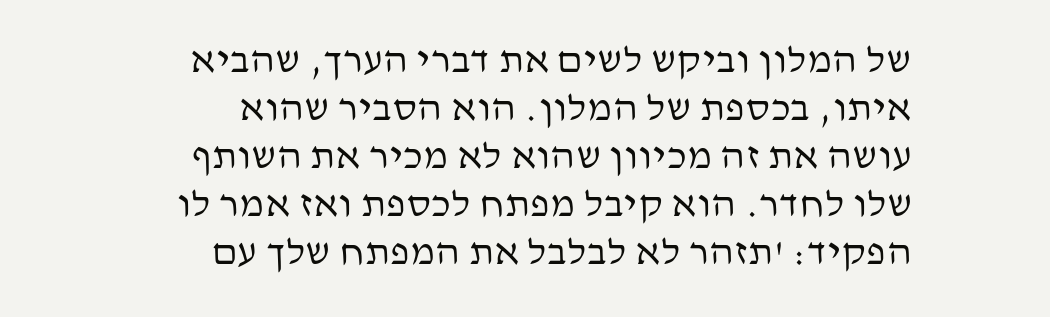של המלון וביקש לשים את דברי הערך, שהביא איתו, בכספת של המלון. הוא הסביר שהוא עושה את זה מכיוון שהוא לא מכיר את השותף שלו לחדר. הוא קיבל מפתח לכספת ואז אמר לו הפקיד: 'תזהר לא לבלבל את המפתח שלך עם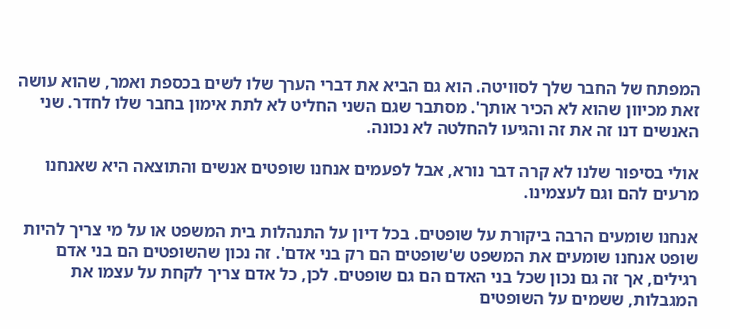המפתח של החבר שלך לסוויטה. הוא גם הביא את דברי הערך שלו לשים בכספת ואמר, שהוא עושה זאת מכיוון שהוא לא הכיר אותך'. מסתבר שגם השני החליט לא לתת אימון בחבר שלו לחדר. שני האנשים דנו זה את זה והגיעו להחלטה לא נכונה.

אולי בסיפור שלנו לא קרה דבר נורא, אבל לפעמים אנחנו שופטים אנשים והתוצאה היא שאנחנו מרעים להם וגם לעצמינו.

אנחנו שומעים הרבה ביקורת על שופטים. בכל דיון על התנהלות בית המשפט או על מי צריך להיות שופט אנחנו שומעים את המשפט ש'שופטים הם רק בני אדם'. זה נכון שהשופטים הם בני אדם רגילים, אך זה גם נכון שכל בני האדם הם גם שופטים. לכן, כל אדם צריך לקחת על עצמו את המגבלות, ששמים על השופטים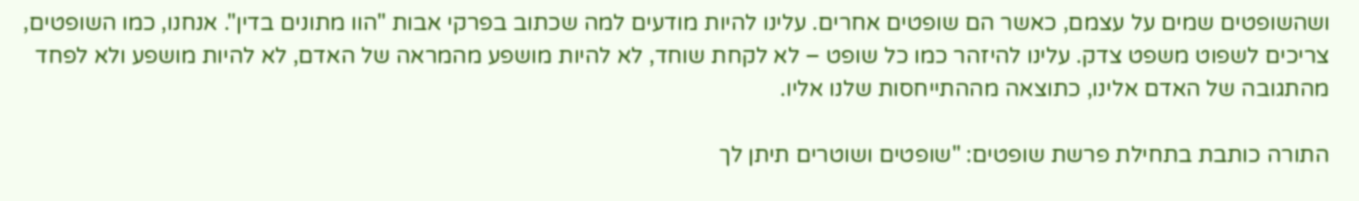ושהשופטים שמים על עצמם, כאשר הם שופטים אחרים. עלינו להיות מודעים למה שכתוב בפרקי אבות "הוו מתונים בדין". אנחנו, כמו השופטים, צריכים לשפוט משפט צדק. עלינו להיזהר כמו כל שופט – לא לקחת שוחד, לא להיות מושפע מהמראה של האדם, לא להיות מושפע ולא לפחד מהתגובה של האדם אלינו, כתוצאה מההתייחסות שלנו אליו.

התורה כותבת בתחילת פרשת שופטים: "שופטים ושוטרים תיתן לך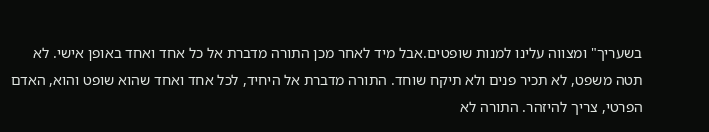בשעריך" ומצווה עלינו למנות שופטים.אבל מיד לאחר מכן התורה מדברת אל כל אחד ואחד באופן אישי. לא תטה משפט, לא תכיר פנים ולא תיקח שוחד. התורה מדברת אל היחיד, לכל אחד ואחד שהוא שופט והוא, האדם הפרטי, צריך להיזהר. התורה לא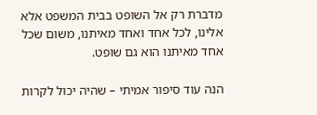מדברת רק אל השופט בבית המשפט אלא אלינו, לכל אחד ואחד מאיתנו, משום שכל אחד מאיתנו הוא גם שופט.

הנה עוד סיפור אמיתי – שהיה יכול לקרות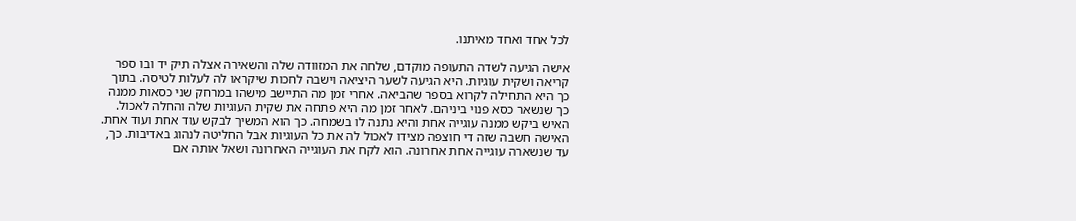לכל אחד ואחד מאיתנו.

אישה הגיעה לשדה התעופה מוקדם, שלחה את המזוודה שלה והשאירה אצלה תיק יד ובו ספר קריאה ושקית עוגיות. היא הגיעה לשער היציאה וישבה לחכות שיקראו לה לעלות לטיסה. בתוך כך היא התחילה לקרוא בספר שהביאה. אחרי זמן מה התיישב מישהו במרחק שני כסאות ממנה כך שנשאר כסא פנוי ביניהם. לאחר זמן מה היא פתחה את שקית העוגיות שלה והחלה לאכול. האיש ביקש ממנה עוגייה אחת והיא נתנה לו בשמחה. כך הוא המשיך לבקש עוד אחת ועוד אחת. האישה חשבה שזה די חוצפה מצידו לאכול לה את כל העוגיות אבל החליטה לנהוג באדיבות. כך, עד שנשארה עוגייה אחת אחרונה. הוא לקח את העוגייה האחרונה ושאל אותה אם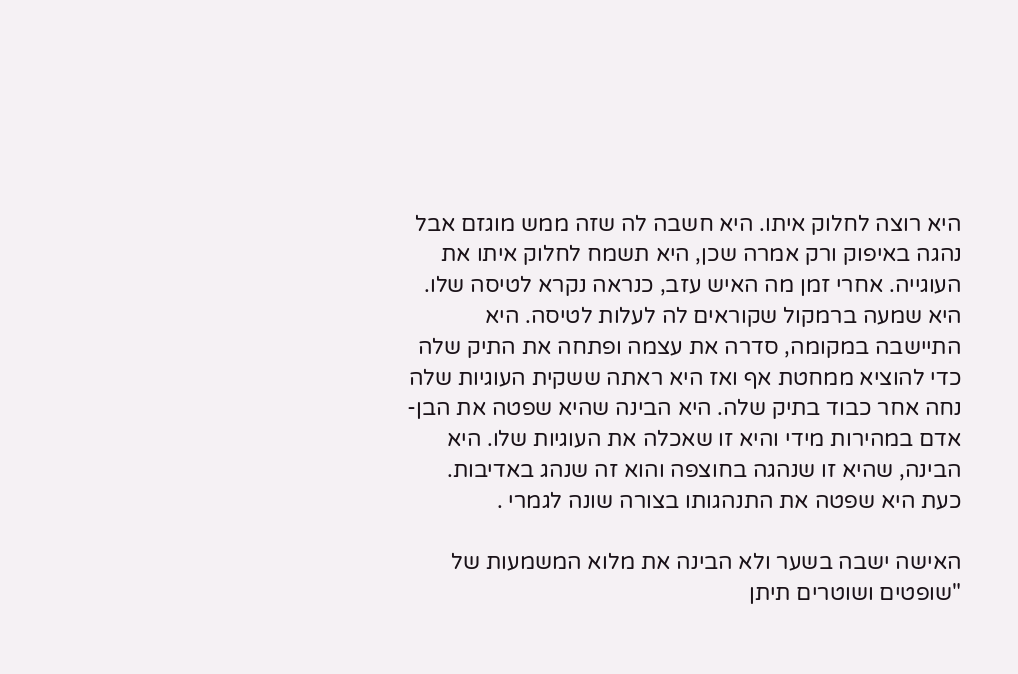היא רוצה לחלוק איתו. היא חשבה לה שזה ממש מוגזם אבל נהגה באיפוק ורק אמרה שכן, היא תשמח לחלוק איתו את העוגייה. אחרי זמן מה האיש עזב, כנראה נקרא לטיסה שלו. היא שמעה ברמקול שקוראים לה לעלות לטיסה. היא התיישבה במקומה, סדרה את עצמה ופתחה את התיק שלה כדי להוציא ממחטת אף ואז היא ראתה ששקית העוגיות שלה נחה אחר כבוד בתיק שלה. היא הבינה שהיא שפטה את הבן-אדם במהירות מידי והיא זו שאכלה את העוגיות שלו. היא הבינה, שהיא זו שנהגה בחוצפה והוא זה שנהג באדיבות. כעת היא שפטה את התנהגותו בצורה שונה לגמרי .

האישה ישבה בשער ולא הבינה את מלוא המשמעות של "שופטים ושוטרים תיתן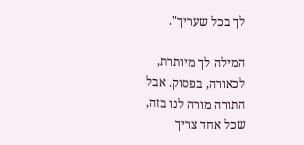לך בכל שעריך".

המילה לך מיותרת, לכאורה, בפסוק. אבל התורה מורה לנו בזה, שכל אחד צריך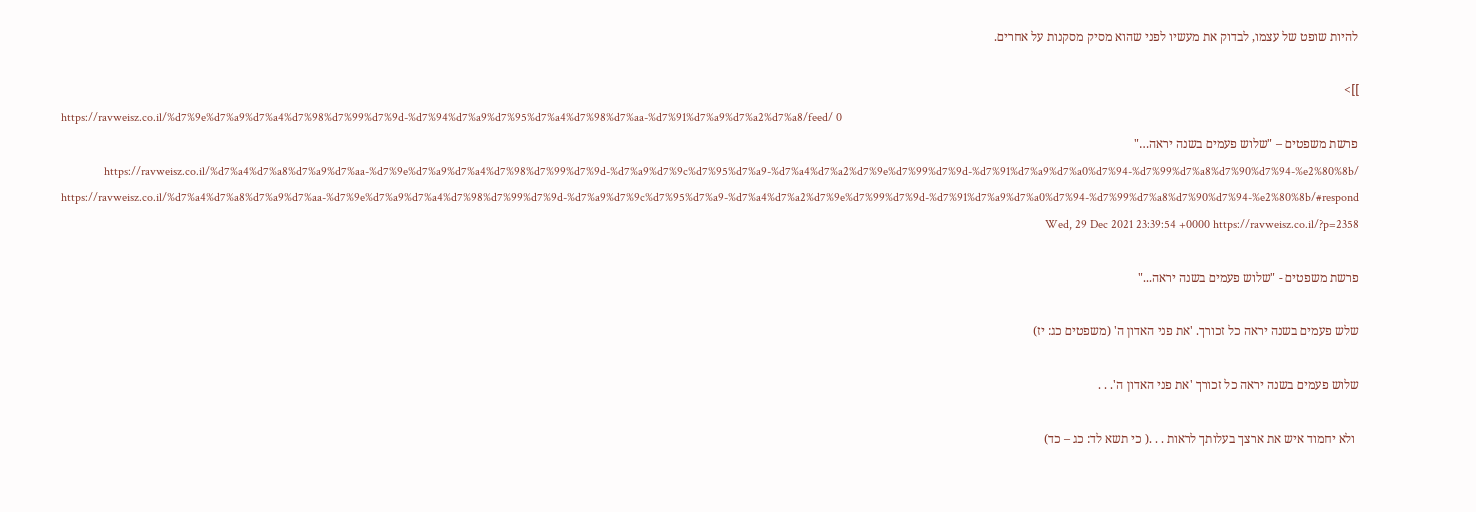להיות שופט של עצמו, לבדוק את מעשיו לפני שהוא מסיק מסקנות על אחרים.

]]>
https://ravweisz.co.il/%d7%9e%d7%a9%d7%a4%d7%98%d7%99%d7%9d-%d7%94%d7%a9%d7%95%d7%a4%d7%98%d7%aa-%d7%91%d7%a9%d7%a2%d7%a8/feed/ 0
פרשת משפטים – "שלוש פעמים בשנה יראה…" https://ravweisz.co.il/%d7%a4%d7%a8%d7%a9%d7%aa-%d7%9e%d7%a9%d7%a4%d7%98%d7%99%d7%9d-%d7%a9%d7%9c%d7%95%d7%a9-%d7%a4%d7%a2%d7%9e%d7%99%d7%9d-%d7%91%d7%a9%d7%a0%d7%94-%d7%99%d7%a8%d7%90%d7%94-%e2%80%8b/ https://ravweisz.co.il/%d7%a4%d7%a8%d7%a9%d7%aa-%d7%9e%d7%a9%d7%a4%d7%98%d7%99%d7%9d-%d7%a9%d7%9c%d7%95%d7%a9-%d7%a4%d7%a2%d7%9e%d7%99%d7%9d-%d7%91%d7%a9%d7%a0%d7%94-%d7%99%d7%a8%d7%90%d7%94-%e2%80%8b/#respond Wed, 29 Dec 2021 23:39:54 +0000 https://ravweisz.co.il/?p=2358

פרשת משפטים - "שלוש פעמים בשנה יראה..."

שלש פעמים בשנה יראה כל זכורך. 'את פני האדון ה' (משפטים כג: יז)

שלוש פעמים בשנה יראה כל זכורך 'את פני האדון ה'. . .

 ולא יחמוד איש את ארצך בעלותך לראות . . .( כי תשא לד: כג – כד)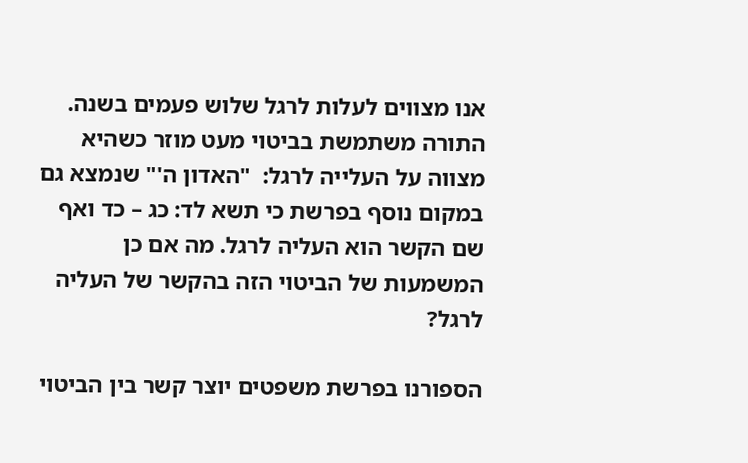אנו מצווים לעלות לרגל שלוש פעמים בשנה. התורה משתמשת בביטוי מעט מוזר כשהיא מצווה על העלייה לרגל:  "האדון ה'" שנמצא גם במקום נוסף בפרשת כי תשא לד: כג – כד ואף שם הקשר הוא העליה לרגל. מה אם כן המשמעות של הביטוי הזה בהקשר של העליה לרגל?

הספורנו בפרשת משפטים יוצר קשר בין הביטוי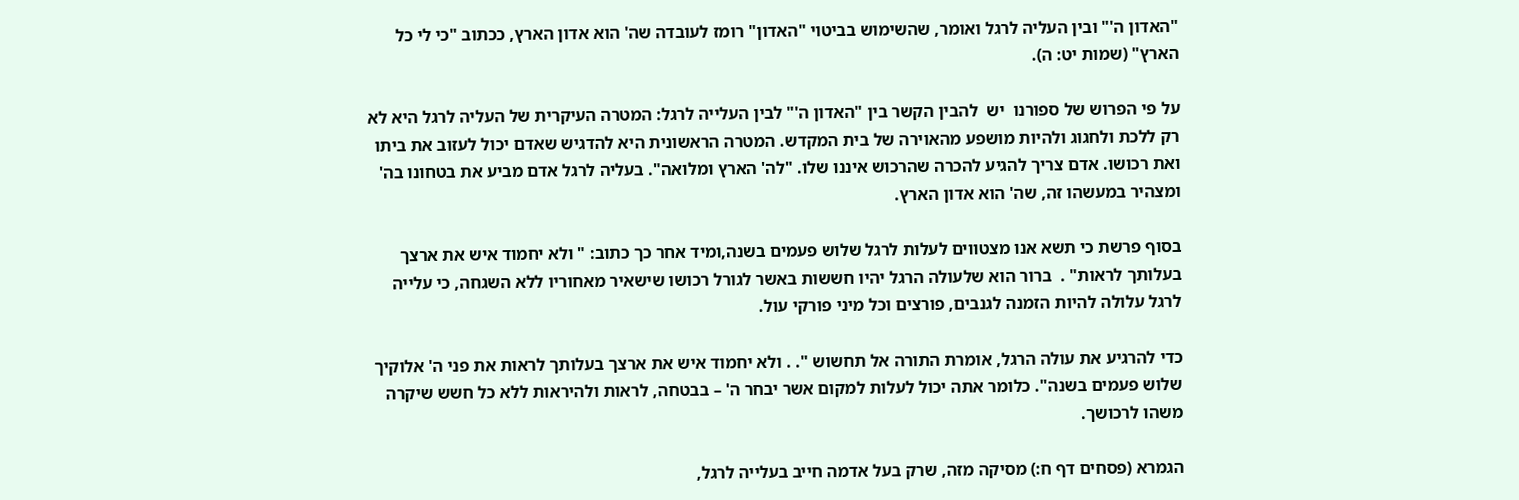"האדון ה'" ובין העליה לרגל ואומר, שהשימוש בביטוי "האדון" רומז לעובדה שה' הוא אדון הארץ, ככתוב "כי לי כל הארץ" (שמות יט: ה).

על פי הפרוש של ספורנו  יש  להבין הקשר בין "האדון ה'" לבין העלייה לרגל: המטרה העיקרית של העליה לרגל היא לא רק ללכת ולחגוג ולהיות מושפע מהאוירה של בית המקדש. המטרה הראשונית היא להדגיש שאדם יכול לעזוב את ביתו ואת רכושו. אדם צריך להגיע להכרה שהרכוש איננו שלו. "לה' הארץ ומלואה". בעליה לרגל אדם מביע את בטחונו בה' ומצהיר במעשהו זה, שה' הוא אדון הארץ.

בסוף פרשת כי תשא אנו מצטווים לעלות לרגל שלוש פעמים בשנה,ומיד אחר כך כתוב: " ולא יחמוד איש את ארצך בעלותך לראות" .  ברור הוא שלעולה הרגל יהיו חששות באשר לגורל רכושו שישאיר מאחוריו ללא השגחה, כי עלייה לרגל עלולה להיות הזמנה לגנבים, פורצים וכל מיני פורקי עול.

כדי להרגיע את עולה הרגל, אומרת התורה אל תחשוש ". . ולא יחמוד איש את ארצך בעלותך לראות את פני ה' אלוקיך שלוש פעמים בשנה". כלומר אתה יכול לעלות למקום אשר יבחר ה' – בבטחה, לראות ולהיראות ללא כל חשש שיקרה משהו לרכושך.

הגמרא (פסחים דף ח:) מסיקה מזה, שרק בעל אדמה חייב בעלייה לרגל,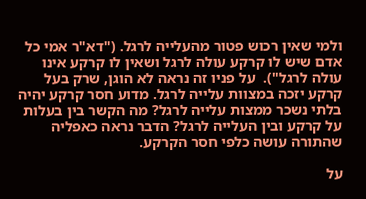ולמי שאין רכוש פטור מהעלייה לרגל. ("דא"ר אמי כל אדם שיש לו קרקע עולה לרגל ושאין לו קרקע אינו עולה לרגל").  על פניו זה נראה לא הוגן, שרק בעל קרקע יזכה במצוות עלייה לרגל. מדוע חסר קרקע יהיה בלתי נשכר ממצות עלייה לרגל? מה הקשר בין בעלות על קרקע ובין העלייה לרגל? הדבר נראה כאפליה שהתורה עושה כלפי חסר הקרקע.

על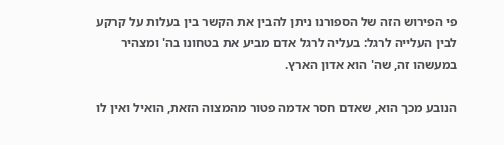פי הפירוש הזה של הספורנו ניתן להבין את הקשר בין בעלות על קרקע לבין העלייה לרגל: בעליה לרגל אדם מביע את בטחונו בה' ומצהיר במעשהו זה, שה' הוא אדון הארץ.

הנובע מכך הוא, שאדם חסר אדמה פטור מהמצוה הזאת, הואיל ואין לו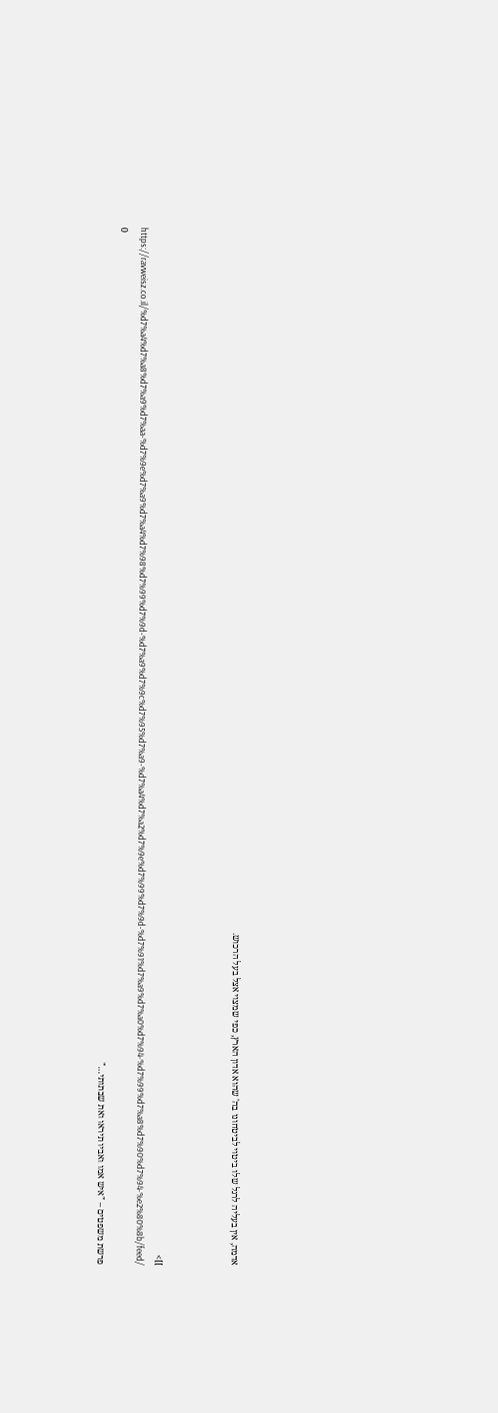אדמה, אין בעליה לרגל שלו ביטוי לביטחונו בה' שהוא אדון הארץ, כפי שמצוי אצל בעל הרכוש.



]]>
https://ravweisz.co.il/%d7%a4%d7%a8%d7%a9%d7%aa-%d7%9e%d7%a9%d7%a4%d7%98%d7%99%d7%9d-%d7%a9%d7%9c%d7%95%d7%a9-%d7%a4%d7%a2%d7%9e%d7%99%d7%9d-%d7%91%d7%a9%d7%a0%d7%94-%d7%99%d7%a8%d7%90%d7%94-%e2%80%8b/feed/ 0
פרשת משפטים – "איש אמו ואביו תיראו ואת שבתותי…"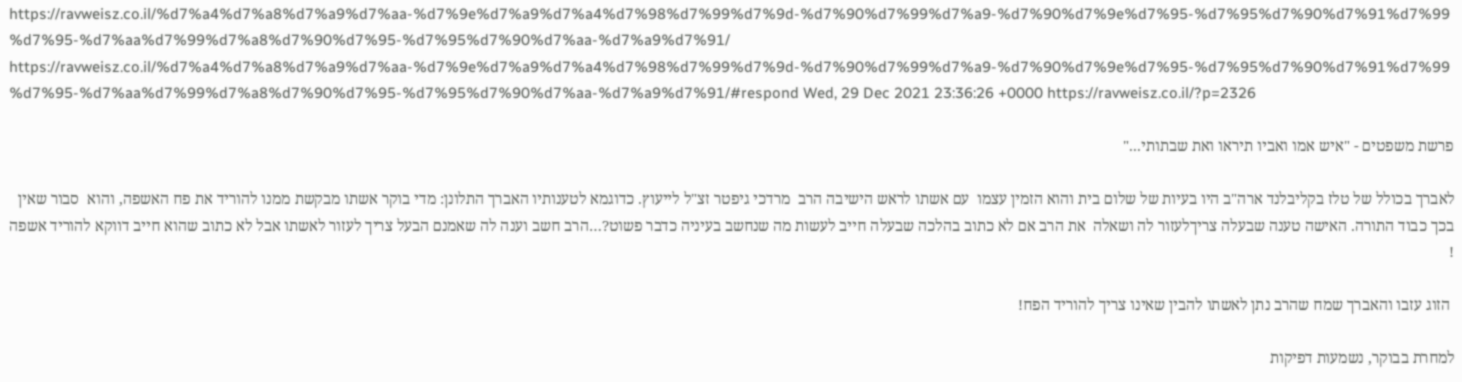https://ravweisz.co.il/%d7%a4%d7%a8%d7%a9%d7%aa-%d7%9e%d7%a9%d7%a4%d7%98%d7%99%d7%9d-%d7%90%d7%99%d7%a9-%d7%90%d7%9e%d7%95-%d7%95%d7%90%d7%91%d7%99%d7%95-%d7%aa%d7%99%d7%a8%d7%90%d7%95-%d7%95%d7%90%d7%aa-%d7%a9%d7%91/ https://ravweisz.co.il/%d7%a4%d7%a8%d7%a9%d7%aa-%d7%9e%d7%a9%d7%a4%d7%98%d7%99%d7%9d-%d7%90%d7%99%d7%a9-%d7%90%d7%9e%d7%95-%d7%95%d7%90%d7%91%d7%99%d7%95-%d7%aa%d7%99%d7%a8%d7%90%d7%95-%d7%95%d7%90%d7%aa-%d7%a9%d7%91/#respond Wed, 29 Dec 2021 23:36:26 +0000 https://ravweisz.co.il/?p=2326

פרשת משפטים - "איש אמו ואביו תיראו ואת שבתותי..."

לאברך בכולל של טלז בקליבלנד ארה"ב היו בעיות של שלום בית והוא הזמין עצמו  עם אשתו לראש הישיבה הרב  מרדכי גיפטר זצ"ל לייעוץ. כדוגמא לטענותיו האברך התלונן: מדי בוקר אשתו מבקשת ממנו להוריד את פח האשפה, והוא  סבור שאין בכך כבוד התורה. האישה טענה שבעלה צריךלעזור לה ושאלה  את הרב אם לא כתוב בהלכה שבעלה חייב לעשות מה שנחשב בעיניה כדבר פשוט?…הרב חשב וענה לה שאמנם הבעל צריך לעזור לאשתו אבל לא כתוב שהוא חייב דווקא להוריד אשפה !

 הזוג עזבו והאברך שמח שהרב נתן לאשתו להבין שאינו צריך להוריד הפח!

למחרת בבוקר, נשמעות דפיקות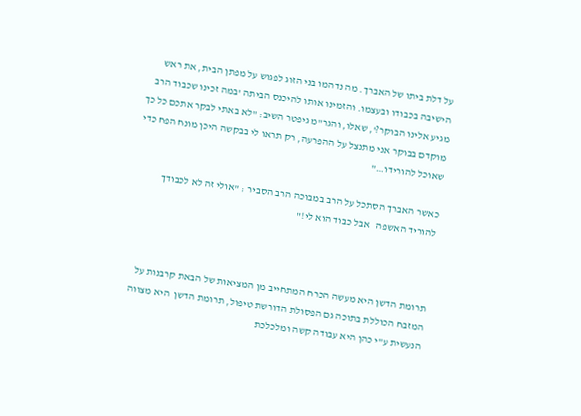על דלת ביתו של האברך. מה נדהמו בני הזוג לפגוש על מפתן הבית, את ראש הישיבה בכבודו ובעצמו. והזמינו אותו להיכנס הביתה 'במה זכינו שכבוד הרב מגיע אלינו הבוקר?', שאלו, והגר"מ גיפטר השיב: "לא באתי לבקר אתכם כל כך מוקדם בבוקר אני מתנצל על ההפרעה, רק תראו לי בבקשה היכן מונח הפח כדי שאוכל להורידו…"

כאשר האברך הסתכל על הרב במבוכה הרב הסביר : "אולי זה לא לכבודך להוריד האשפה   אבל כבוד הוא לי!"



תרומת הדשן היא מעשה הכרח המתחייב מן המציאות של הבאת קרבנות על המזבח הכוללת בתוכה גם הפסולת הדורשת טיפול, תרומת הדשן  היא מצווה הנעשית ע"י כהן היא עבודה קשה ומלכלכת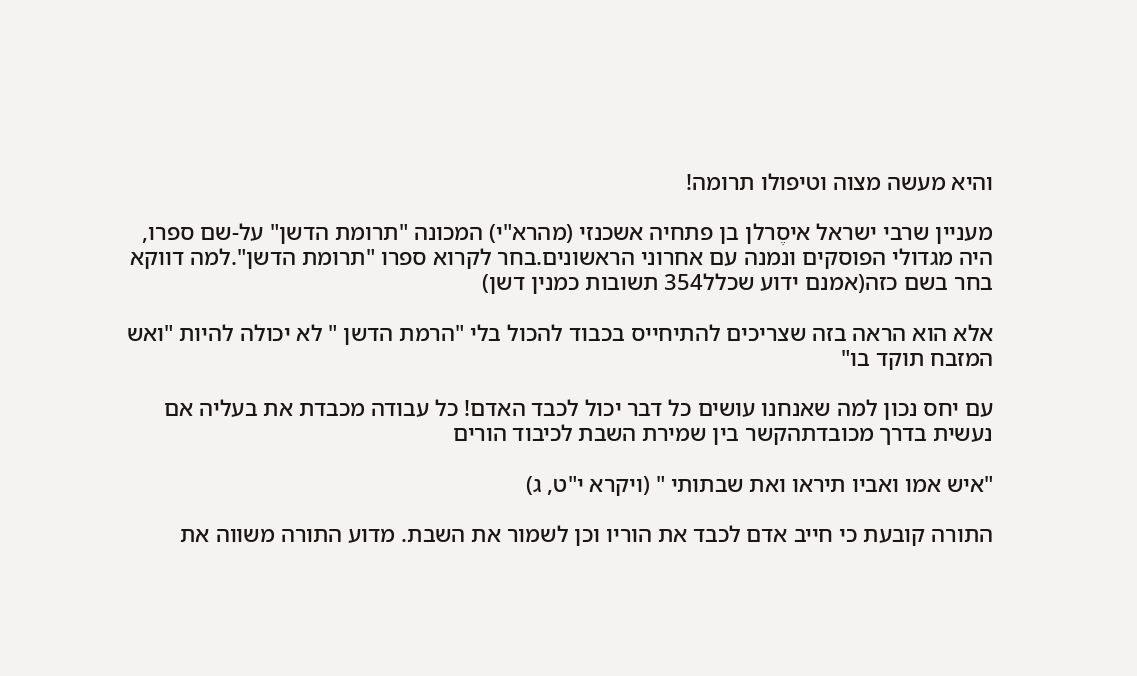והיא מעשה מצוה וטיפולו תרומה!

מעניין שרבי ישראל איסֶרלן בן פתחיה אשכנזי (מהרא"י) המכונה "תרומת הדשן" על-שם ספרו, היה מגדולי הפוסקים ונמנה עם אחרוני הראשונים.בחר לקרוא ספרו "תרומת הדשן".למה דווקא בחר בשם כזה(אמנם ידוע שכלל354 תשובות כמנין דשן)

אלא הוא הראה בזה שצריכים להתיחייס בכבוד להכול בלי "הרמת הדשן " לא יכולה להיות "ואש המזבח תוקד בו"

עם יחס נכון למה שאנחנו עושים כל דבר יכול לכבד האדם! כל עבודה מכבדת את בעליה אם נעשית בדרך מכובדתהקשר בין שמירת השבת לכיבוד הורים

"איש אמו ואביו תיראו ואת שבתותי " (ויקרא י"ט, ג)

התורה קובעת כי חייב אדם לכבד את הוריו וכן לשמור את השבת. מדוע התורה משווה את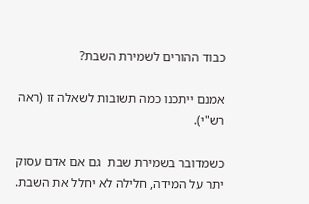כבוד ההורים לשמירת השבת?

אמנם ייתכנו כמה תשובות לשאלה זו (ראה רש"י).

כשמדובר בשמירת שבת  גם אם אדם עסוק יתר על המידה, חלילה לא יחלל את השבת.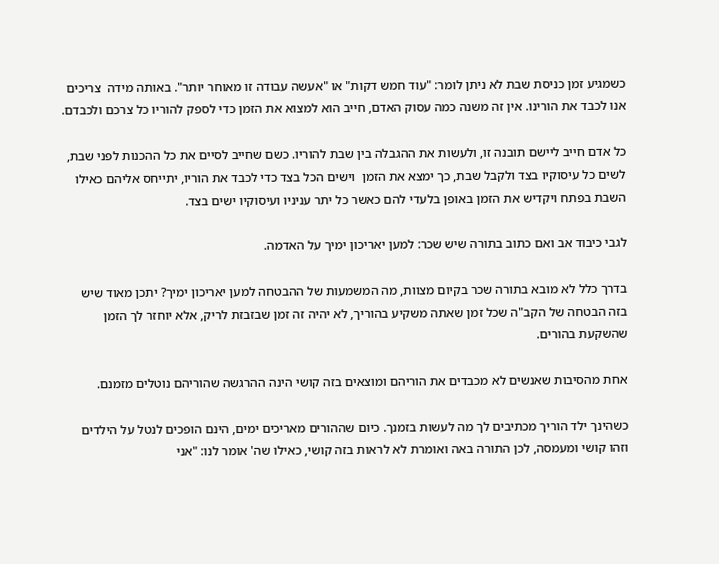כשמגיע זמן כניסת שבת לא ניתן לומר: "עוד חמש דקות" או "אעשה עבודה זו מאוחר יותר". באותה מידה  צריכים אנו לכבד את הורינו. אין זה משנה כמה עסוק האדם, חייב הוא למצוא את הזמן כדי לספק להוריו כל צרכם ולכבדם.

כל אדם חייב ליישם תובנה זו, ולעשות את ההגבלה בין שבת להוריו. כשם שחייב לסיים את כל ההכנות לפני שבת, לשים כל עיסוקיו בצד ולקבל שבת, כך ימצא את הזמן  וישים הכל בצד כדי לכבד את הוריו, יתייחס אליהם כאילו השבת בפתח ויקדיש את הזמן באופן בלעדי להם כאשר כל יתר עניניו ועיסוקיו ישים בצד.

לגבי כיבוד אב ואם כתוב בתורה שיש שכר: למען יאריכון ימיך על האדמה.

בדרך כלל לא מובא בתורה שכר בקיום מצוות, מה המשמעות של ההבטחה למען יאריכון ימיך? יתכן מאוד שיש בזה הבטחה של הקב"ה שכל זמן שאתה משקיע בהוריך, לא יהיה זה זמן שבזבזת לריק, אלא יוחזר לך הזמן שהשקעת בהורים.

אחת מהסיבות שאנשים לא מכבדים את הוריהם ומוצאים בזה קושי הינה ההרגשה שהוריהם נוטלים מזמנם.

כשהינך ילד הוריך מכתיבים לך מה לעשות בזמנך. כיום שההורים מאריכים ימים, הינם הופכים לנטל על הילדים וזהו קושי ומעמסה, לכן התורה באה ואומרת לא לראות בזה קושי, כאילו שה' אומר לנו: "אני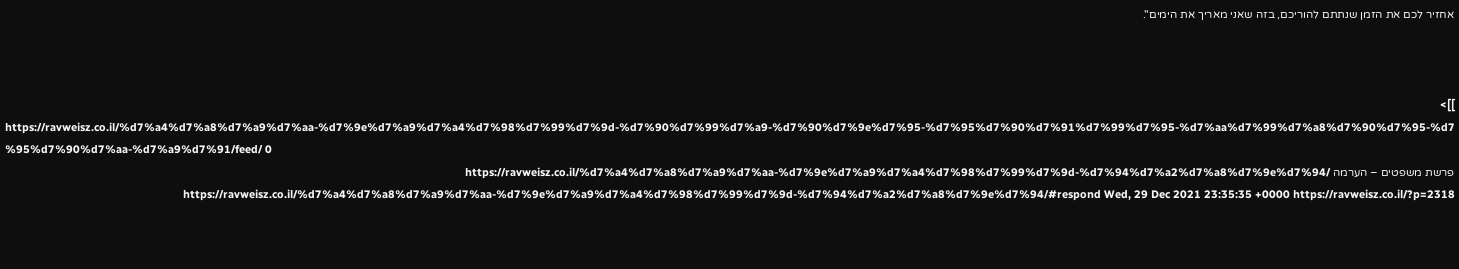אחזיר לכם את הזמן שנתתם להוריכם, בזה שאני מאריך את הימים".



]]>
https://ravweisz.co.il/%d7%a4%d7%a8%d7%a9%d7%aa-%d7%9e%d7%a9%d7%a4%d7%98%d7%99%d7%9d-%d7%90%d7%99%d7%a9-%d7%90%d7%9e%d7%95-%d7%95%d7%90%d7%91%d7%99%d7%95-%d7%aa%d7%99%d7%a8%d7%90%d7%95-%d7%95%d7%90%d7%aa-%d7%a9%d7%91/feed/ 0
פרשת משפטים – הערמה https://ravweisz.co.il/%d7%a4%d7%a8%d7%a9%d7%aa-%d7%9e%d7%a9%d7%a4%d7%98%d7%99%d7%9d-%d7%94%d7%a2%d7%a8%d7%9e%d7%94/ https://ravweisz.co.il/%d7%a4%d7%a8%d7%a9%d7%aa-%d7%9e%d7%a9%d7%a4%d7%98%d7%99%d7%9d-%d7%94%d7%a2%d7%a8%d7%9e%d7%94/#respond Wed, 29 Dec 2021 23:35:35 +0000 https://ravweisz.co.il/?p=2318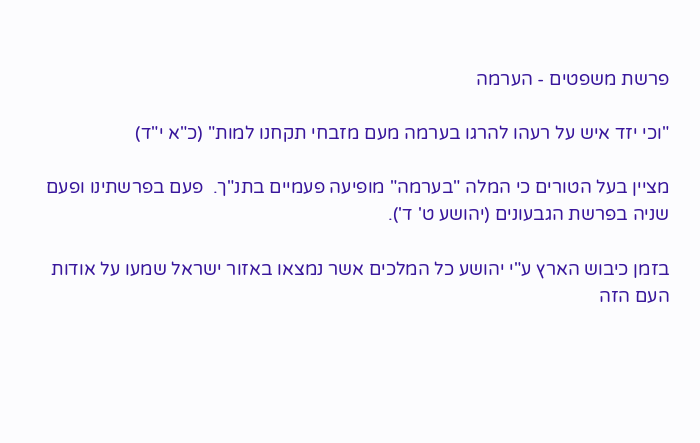פרשת משפטים - הערמה

"וכי יזד איש על רעהו להרגו בערמה מעם מזבחי תקחנו למות" (כ"א י"ד)

מציין בעל הטורים כי המלה "בערמה" מופיעה פעמיים בתנ"ך.  פעם בפרשתינו ופעם שניה בפרשת הגבעונים (יהושע ט' ד').

בזמן כיבוש הארץ ע"י יהושע כל המלכים אשר נמצאו באזור ישראל שמעו על אודות העם הזה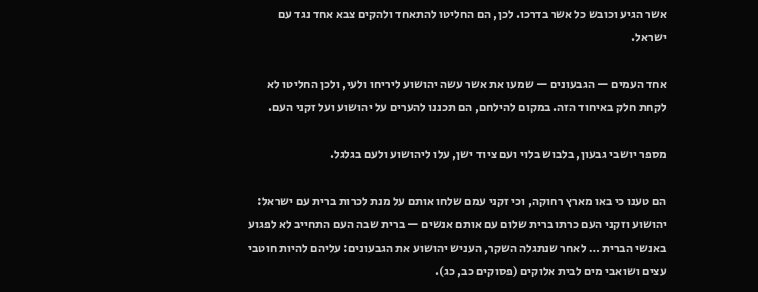אשר הגיע וכובש כל אשר בדרכו. לכן, הם החליטו להתאחד ולהקים צבא אחד נגד עם ישראל.

אחד העמים — הגבעונים — שמעו את אשר עשה יהושוע ליריחו ולעי, ולכן החליטו לא לקחת חלק באיחוד הזה. במקום להילחם, הם תכננו להערים על יהושוע ועל זקני העם.

מספר יושבי גבעון, בלבוש בלוי ועם ציוד ישן, עלו ליהושוע ולעם בגלגל.

הם טענו כי באו מארץ רחוקה, וכי זקני עמם שלחו אותם על מנת לכרות ברית עם ישראל:  יהושוע וזקני העם כרתו ברית שלום עם אותם אנשים — ברית שבה העם התחייב לא לפגוע באנשי הברית … לאחר שנתגלה השקר, העניש יהושוע את הגבעונים: עליהם להיות חוטבי עצים ושואבי מים לבית אלוקים (פסוקים כב, כג).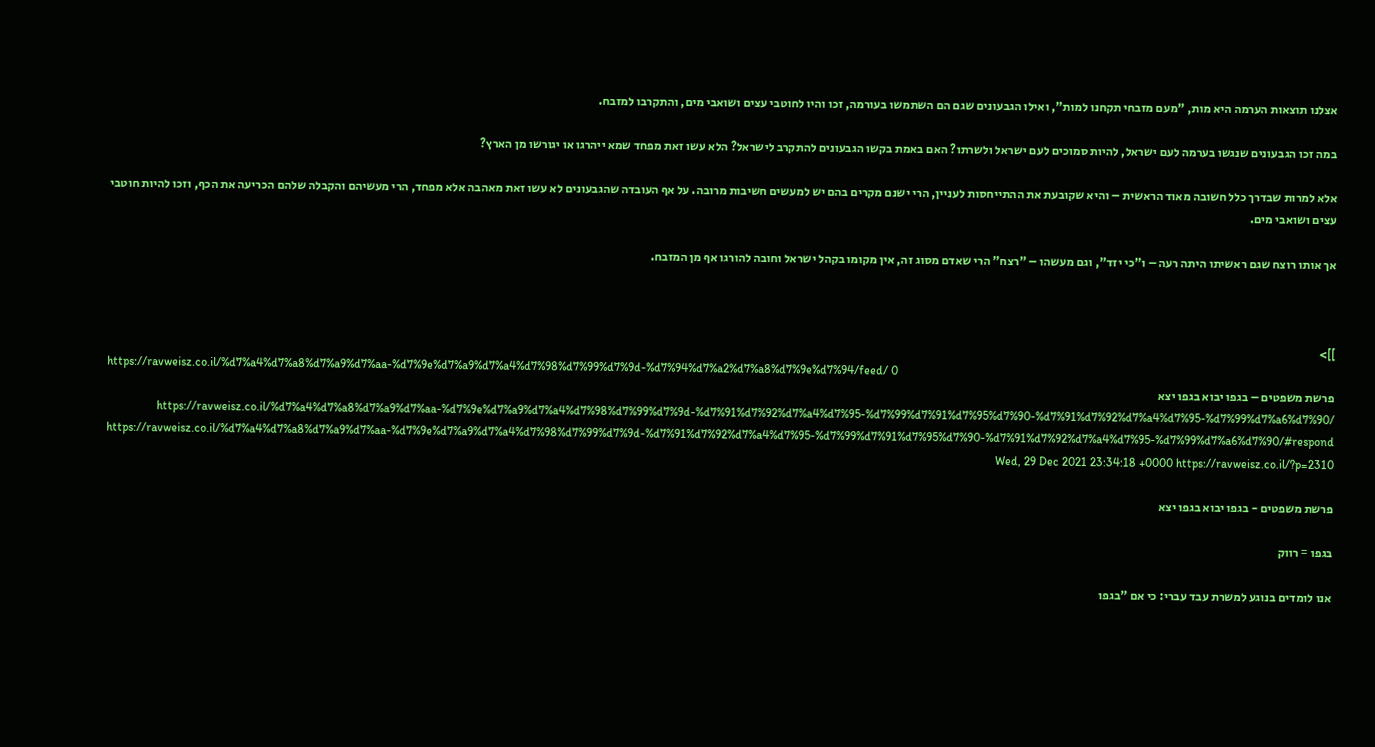אצלנו תוצאות הערמה היא מות, "מעם מזבחי תקחנו למות", ואילו הגבעונים שגם הם השתמשו בעורמה, זכו והיו לחוטבי עצים ושואבי מים, והתקרבו למזבח.

במה זכו הגבעונים שנגשו בערמה לעם ישראל, להיות סמוכים לעם ישראל ולשרתו? האם באמת בקשו הגבעונים להתקרב לישראל? הלא עשו זאת מפחד שמא ייהרגו או יגורשו מן הארץ?

אלא למרות שבדרך כלל חשובה מאוד הראשית – והיא שקובעת את ההתייחסות לעניין, הרי ישנם מקרים בהם יש למעשים חשיבות מרובה. על אף העובדה שהגבעונים לא עשו זאת מאהבה אלא מפחד, הרי מעשיהם והקבלה שלהם הכריעה את הכף, וזכו להיות חוטבי עצים ושואבי מים.

אך אותו רוצח שגם ראשיתו היתה רעה – ו"כי יזד", וגם מעשהו – "רצח" הרי שאדם מסוג זה, אין מקומו בקהל ישראל וחובה להורגו אף מן המזבח.



]]>
https://ravweisz.co.il/%d7%a4%d7%a8%d7%a9%d7%aa-%d7%9e%d7%a9%d7%a4%d7%98%d7%99%d7%9d-%d7%94%d7%a2%d7%a8%d7%9e%d7%94/feed/ 0
פרשת משפטים – בגפו יבוא בגפו יצא https://ravweisz.co.il/%d7%a4%d7%a8%d7%a9%d7%aa-%d7%9e%d7%a9%d7%a4%d7%98%d7%99%d7%9d-%d7%91%d7%92%d7%a4%d7%95-%d7%99%d7%91%d7%95%d7%90-%d7%91%d7%92%d7%a4%d7%95-%d7%99%d7%a6%d7%90/ https://ravweisz.co.il/%d7%a4%d7%a8%d7%a9%d7%aa-%d7%9e%d7%a9%d7%a4%d7%98%d7%99%d7%9d-%d7%91%d7%92%d7%a4%d7%95-%d7%99%d7%91%d7%95%d7%90-%d7%91%d7%92%d7%a4%d7%95-%d7%99%d7%a6%d7%90/#respond Wed, 29 Dec 2021 23:34:18 +0000 https://ravweisz.co.il/?p=2310

פרשת משפטים - בגפו יבוא בגפו יצא

בגפו = רווק

אנו לומדים בנוגע למשרת עבד עברי: כי אם "בגפו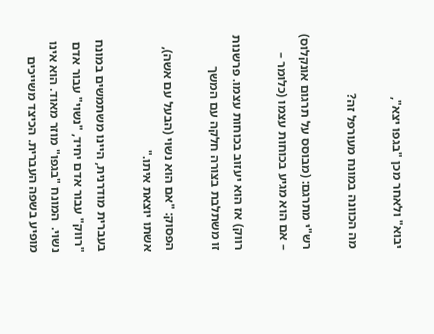יבוא" ולאחר מכן "בגפו יצא",

מה הכוונה במונח מעורפל זה?

רש"י מתרגם: (מבוסס על תרגום אונקלוס) – אם הוא מגיע בכוחות עצמו (כלומר –

רווק) אז הוא יעזוב בכוחות עצמו. פרשנות זו משתלבת בצורה חלקה עם המשך

הפסוק: "אם הוא נשוי (הבעל עם אשה), אשתו יוצאת איתו."

בעברית מודרנית, היינו משתמשים במונח "רווק" עבור אדם יחיד, "נשוי" עבור אדם נשוי.  המונח "בגפו" מוזר מאוד. הוא אינו  מופיע בשפה העברית. הכיצד משייכים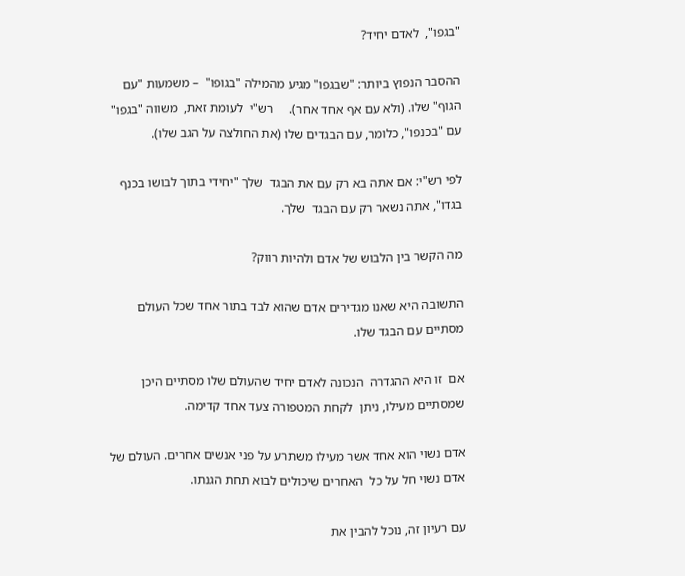"בגפו",  לאדם יחיד?

ההסבר הנפוץ ביותר: "שבגפו" מגיע מהמילה "בגופו"  – משמעות "עם הגוף" שלו. (ולא עם אף אחד אחר).     רש"י  לעומת זאת,  משווה "בגפו" עם "בכנפו", כלומר, עם הבגדים שלו (את החולצה על הגב שלו).

לפי רש"י: אם אתה בא רק עם את הבגד  שלך "יחידי בתוך לבושו בכנף בגדו", אתה נשאר רק עם הבגד  שלך.

מה הקשר בין הלבוש של אדם ולהיות רווק?

התשובה היא שאנו מגדירים אדם שהוא לבד בתור אחד שכל העולם מסתיים עם הבגד שלו.

אם  זו היא ההגדרה  הנכונה לאדם יחיד שהעולם שלו מסתיים היכן שמסתיים מעילו, ניתן  לקחת המטפורה צעד אחד קדימה.

אדם נשוי הוא אחד אשר מעילו משתרע על פני אנשים אחרים. העולם של אדם נשוי חל על כל  האחרים שיכולים לבוא תחת הגנתו.

עם רעיון זה, נוכל להבין את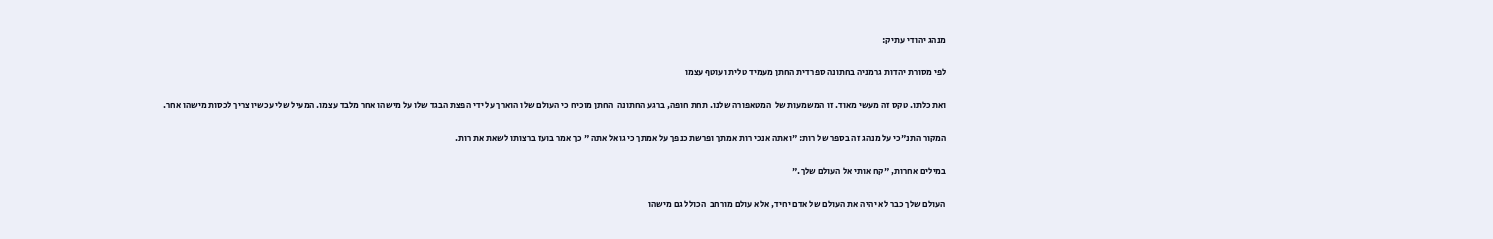מנהג יהודי עתיק:

לפי מסורת יהדות גרמניה בחתונה ספרדית החתן מעמיד טלית ועוטף עצמו

ואת כלתו. טקס זה מעשי מאוד. זו המשמעות של  המטאפורה שלנו. תחת חופה, ברגע החתונה  החתן מוכיח כי העולם שלו הוארך על ידי הפצת הבגד שלו על מישהו אחר מלבד עצמו. המעיל שלי עכשיו צריך לכסות מישהו אחר.

המקור התנ"כי על מנהג זה בספר של רות: "ואתה אנכי רות אמתך ופרשת כנפך על אמתך כי גואל אתה " כך אמר בועז ברצותו לשאת את רות.

במילים אחרות, "קח אותי אל העולם שלך."

העולם שלך כבר לא יהיה את העולם של אדם יחיד, אלא עולם מורחב  הכולל גם מישהו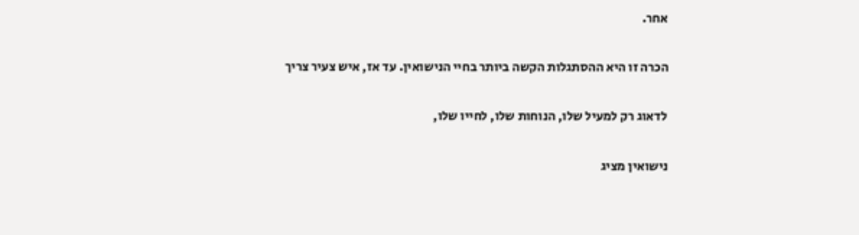אחר.

הכרה זו היא ההסתגלות הקשה ביותר בחיי הנישואין. עד אז, איש צעיר צריך

לדאוג רק למעיל שלו, הנוחות שלו, לחייו שלו,

נישואין מציג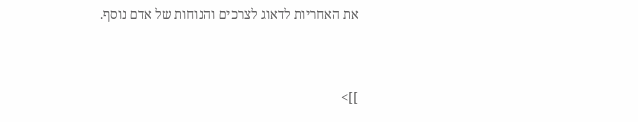את האחריות לדאוג לצרכים והנוחות של אדם נוסף.



]]>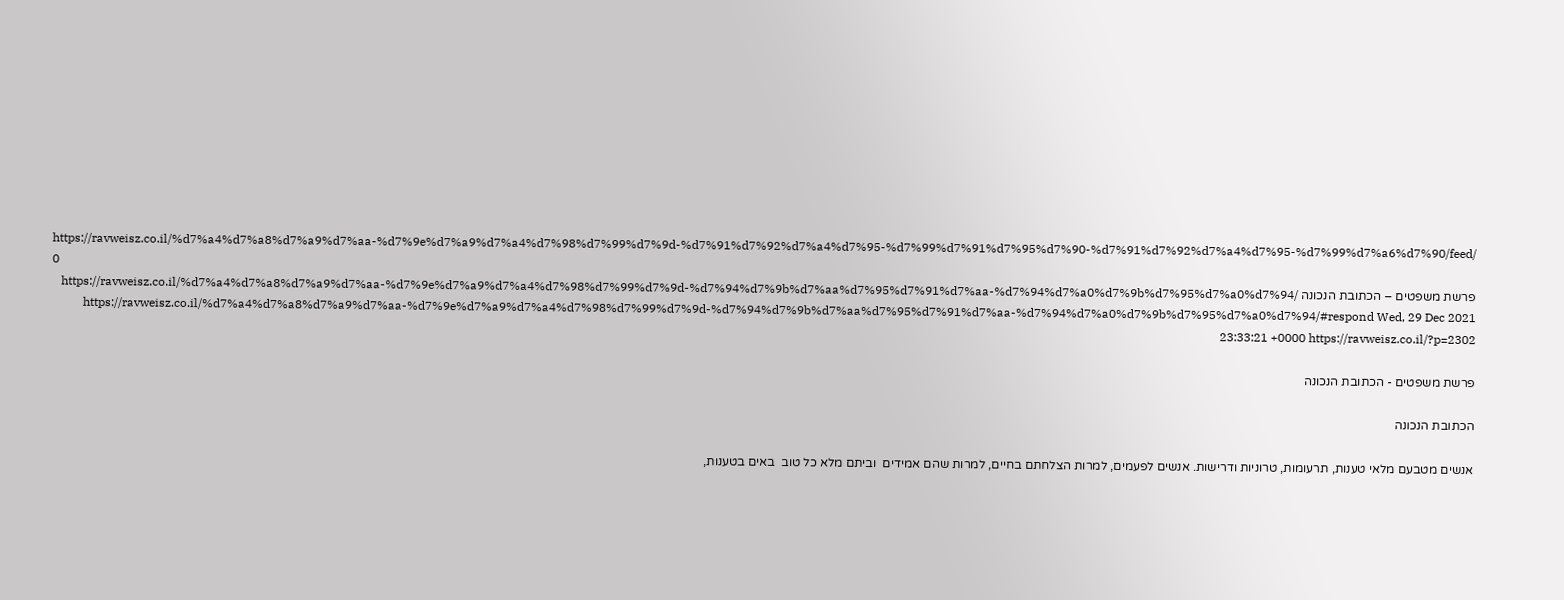https://ravweisz.co.il/%d7%a4%d7%a8%d7%a9%d7%aa-%d7%9e%d7%a9%d7%a4%d7%98%d7%99%d7%9d-%d7%91%d7%92%d7%a4%d7%95-%d7%99%d7%91%d7%95%d7%90-%d7%91%d7%92%d7%a4%d7%95-%d7%99%d7%a6%d7%90/feed/ 0
פרשת משפטים – הכתובת הנכונה https://ravweisz.co.il/%d7%a4%d7%a8%d7%a9%d7%aa-%d7%9e%d7%a9%d7%a4%d7%98%d7%99%d7%9d-%d7%94%d7%9b%d7%aa%d7%95%d7%91%d7%aa-%d7%94%d7%a0%d7%9b%d7%95%d7%a0%d7%94/ https://ravweisz.co.il/%d7%a4%d7%a8%d7%a9%d7%aa-%d7%9e%d7%a9%d7%a4%d7%98%d7%99%d7%9d-%d7%94%d7%9b%d7%aa%d7%95%d7%91%d7%aa-%d7%94%d7%a0%d7%9b%d7%95%d7%a0%d7%94/#respond Wed, 29 Dec 2021 23:33:21 +0000 https://ravweisz.co.il/?p=2302

פרשת משפטים - הכתובת הנכונה

הכתובת הנכונה

אנשים מטבעם מלאי טענות, תרעומות, טרוניות ודרישות. אנשים לפעמים, למרות הצלחתם בחיים, למרות שהם אמידים  וביתם מלא כל טוב  באים בטענות,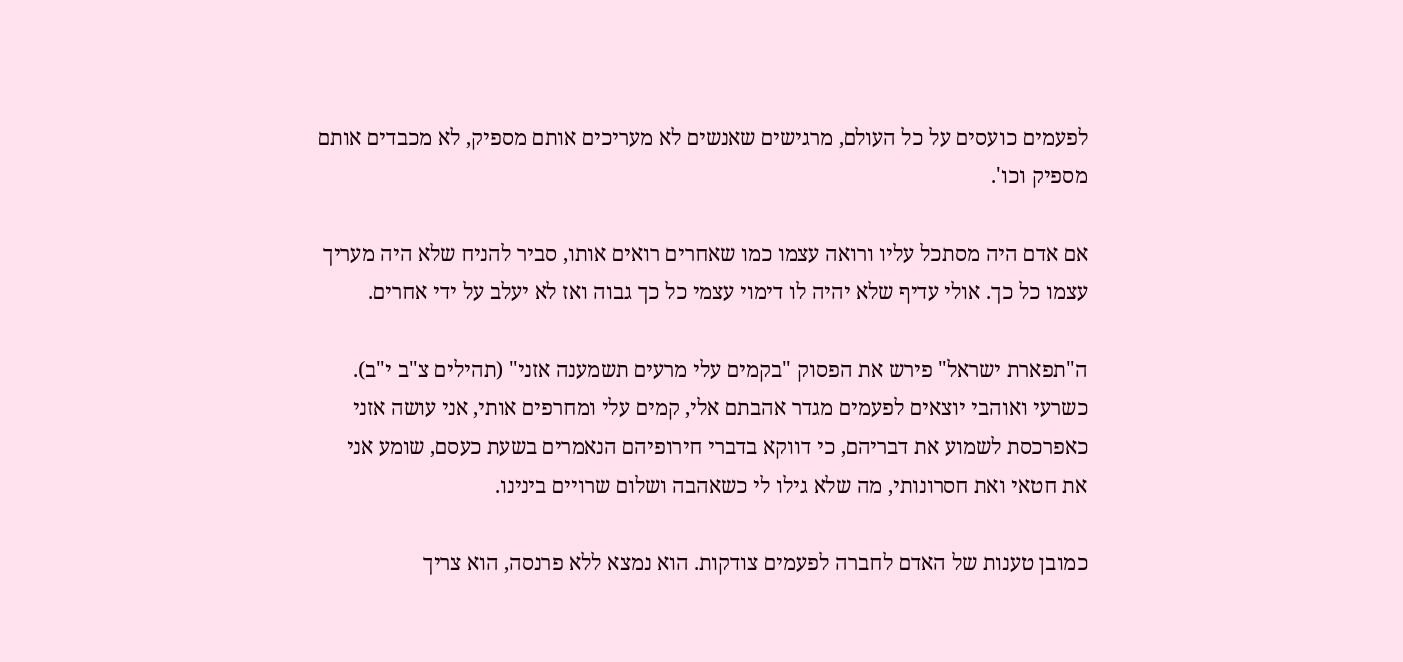לפעמים כועסים על כל העולם, מרגישים שאנשים לא מעריכים אותם מספיק, לא מכבדים אותם מספיק וכו'.

אם אדם היה מסתכל עליו ורואה עצמו כמו שאחרים רואים אותו, סביר להניח שלא היה מעריך עצמו כל כך. אולי עדיף שלא יהיה לו דימוי עצמי כל כך גבוה ואז לא יעלב על ידי אחרים.

ה"תפארת ישראל" פירש את הפסוק "בקמים עלי מרעים תשמענה אזני" (תהילים צ"ב י"ב). כשרעי ואוהבי יוצאים לפעמים מגדר אהבתם אלי, קמים עלי ומחרפים אותי, אני עושה אזני כאפרכסת לשמוע את דבריהם, כי דווקא בדברי חירופיהם הנאמרים בשעת כעסם, שומע אני את חטאי ואת חסרונותי, מה שלא גילו לי כשאהבה ושלום שרויים בינינו.

כמובן טענות של האדם לחברה לפעמים צודקות. הוא נמצא ללא פרנסה, הוא צריך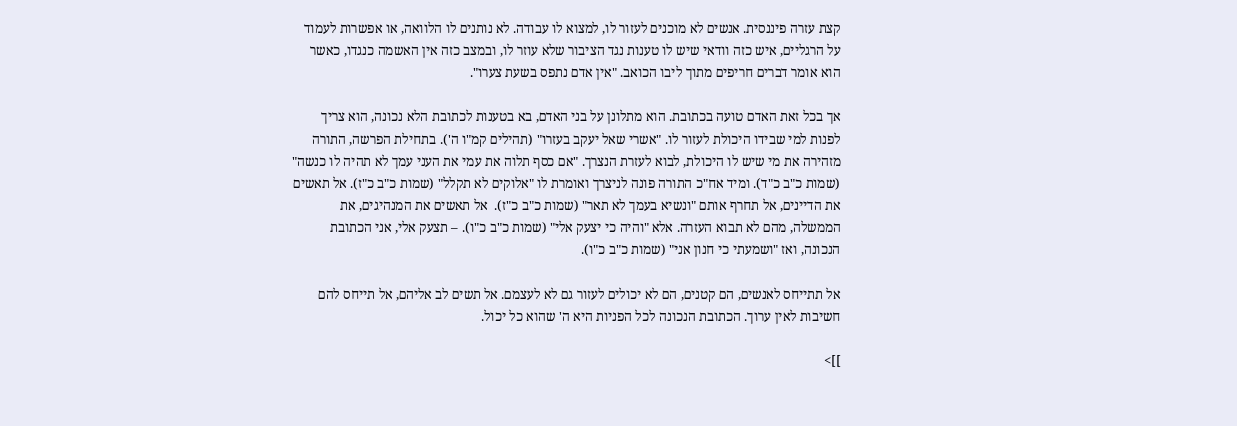קצת עזרה פיננסית. אנשים לא מוכנים לעזור לו, למצוא לו עבודה. לא נותנים לו הלוואה, או אפשרות לעמוד על הרגליים, איש כזה וודאי שיש לו טענות נגד הציבור שלא עוזר לו, ובמצב כזה אין האשמה כנגדו, כאשר הוא אומר דברים חריפים מתוך ליבו הכואב. "אין אדם נתפס בשעת צערו".

אך בכל זאת האדם טועה בכתובת. הוא מתלונן על בני האדם, בא בטענות לכתובת הלא נכונה, הוא צריך לפנות למי שבידו היכולת לעזור לו. "אשרי שאל יעקב בעזרו" (תהילים קמ"ו ה'). בתחילת הפרשה, התורה מזהירה את מי שיש לו היכולת, לבוא לעזרת הנצרך. "אם כסף תלוה את עמי את העני עמך לא תהיה לו כנשה" (שמות כ"ב כ"ד). ומיד אח"כ התורה פונה לניצרך ואומרת לו "אלוקים לא תקלל" (שמות כ"ב כ"ז). אל תאשים את הדיינים, אל תחרף אותם "ונשיא בעמך לא תאר" (שמות כ"ב כ"ז).  אל תאשים את המנהיגים, את הממשלה, מהם לא תבוא העזרה. אלא "והיה כי יצעק אלי" (שמות כ"ב כ"ו). – תצעק אלי, אני הכתובת הנכונה, ואז "ושמעתי כי חנון אני" (שמות כ"ב כ"ו).

אל תתייחס לאנשים, הם קטנים, הם לא יכולים לעזור גם לא לעצמם. אל תשים לב אליהם, אל תייחס להם חשיבות לאין ערוך. הכתובת הנכונה לכל הפניות היא ה' שהוא כל יכול.

]]>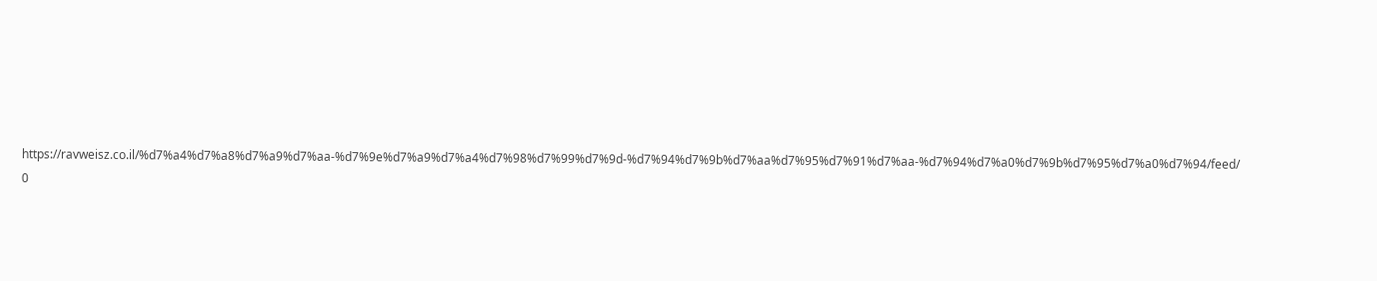https://ravweisz.co.il/%d7%a4%d7%a8%d7%a9%d7%aa-%d7%9e%d7%a9%d7%a4%d7%98%d7%99%d7%9d-%d7%94%d7%9b%d7%aa%d7%95%d7%91%d7%aa-%d7%94%d7%a0%d7%9b%d7%95%d7%a0%d7%94/feed/ 0